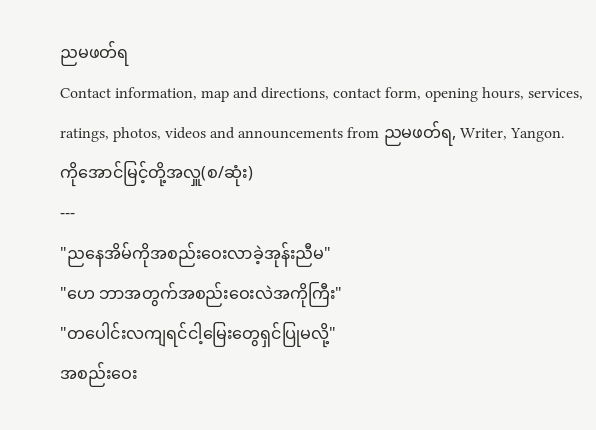ညမဖတ်ရ
Contact information, map and directions, contact form, opening hours, services, ratings, photos, videos and announcements from ညမဖတ်ရ, Writer, Yangon.
ကိုအောင်မြင့်တို့အလှူ(စ/ဆုံး)
---
"ညနေအိမ်ကိုအစည်းဝေးလာခဲ့အုန်းညီမ"
"ဟေ ဘာအတွက်အစည်းဝေးလဲအကိုကြီး"
"တပေါင်းလကျရင်ငါ့မြေးတွေရှင်ပြုမလို့"
အစည်းဝေး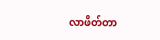လာဖိတ်တာ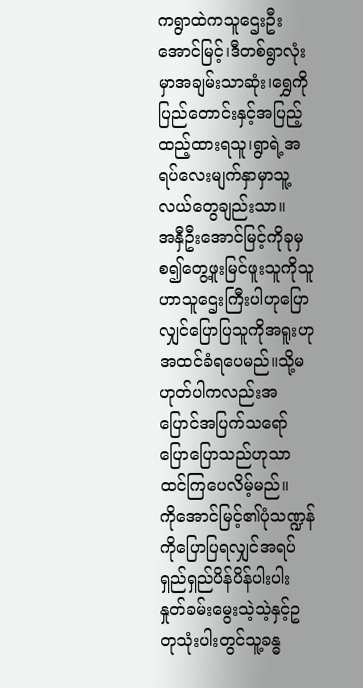ကရွာထဲကသူဌေးဦးအောင်မြင့်၊ဒီတစ်ရွာလုံးမှာအချမ်းသာဆုံး၊ရွှေကိုပြည်တောင်းနှင့်အပြည့်ထည့်ထားရသူ၊ရွာရဲ့အရပ်လေးမျက်နှာမှာသူ့လယ်တွေချည်းသာ။
အနှီဦးအောင်မြင့်ကိုခုမှစ၍တွေ့ဖူးမြင်ဖူးသူကိုသူဟာသူဌေးကြီးပါဟုပြောလျှင်ပြောပြသူကိုအရူးဟုအထင်ခံရပေမည်။သို့မဟုတ်ပါကလည်းအပြောင်အပြက်သရော်ပြောပြောသည်ဟုသာထင်ကြပေလိမ့်မည်။
ကိုအောင်မြင့်၏ပုံသဏ္ဍန်ကိုပြောပြရလျှင်အရပ်ရှည်ရှည်ပိန်ပိန်ပါးပါးနှုတ်ခမ်းမွေးသဲ့သဲ့နှင့်ဥတုသုံးပါးတွင်သူ့ခန္ဓ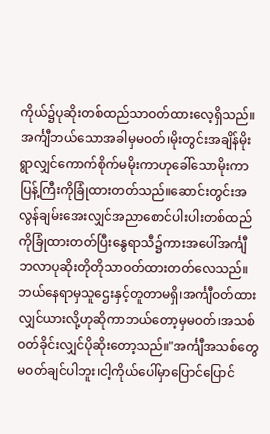ကိုယ်၌ပုဆိုးတစ်ထည်သာဝတ်ထားလေ့ရှိသည်။
အင်္ကျီဘယ်သောအခါမှမဝတ်၊မိုးတွင်းအချိန်မိုးရွာလျှင်ကောက်စိုက်မမိုးကာဟုခေါ်သောမိုးကာပြန့်ကြီးကိုခြုံထားတတ်သည်။ဆောင်းတွင်းအလွန်ချမ်းအေးလျှင်အညာစောင်ပါးပါးတစ်ထည်ကိုခြုံထားတတ်ပြီးနွေရာသီ၌ကားအပေါ်အင်္ကျီဘလာပုဆိုးတိုတိုသာဝတ်ထားတတ်လေသည်။ဘယ်နေရာမှသူဌေးနှင့်တူတာမရှိ၊အင်္ကျီဝတ်ထားလျှင်ယားလို့ဟုဆိုကာဘယ်တော့မှမဝတ်၊အသစ်ဝတ်ခိုင်းလျှင်ပိုဆိုးတော့သည်။"အင်္ကျီအသစ်တွေမဝတ်ချင်ပါဘူး၊ငါ့ကိုယ်ပေါ်မှာပြောင်ပြောင်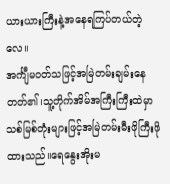ယားယားကြီးနဲ့အနေရကြပ်တယ်တဲ့လေ။
အင်္ကျီမဝတ်သဖြင့်အမြဲတမ်းချမ်းနေတတ်၏၊သူ့တိုက်အိမ်အကြီးကြီးထဲမှာသစ်မြစ်တုံးများဖြင့်အမြဲတမ်းမီးဖိုကြီးဖိုထားသည်။ရေနွေးအိုးမ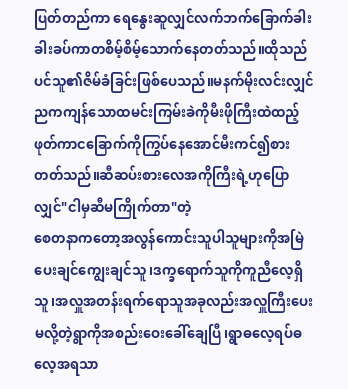ပြတ်တည်ကာ ရေနွေးဆူလျှင်လက်ဘက်ခြောက်ခါးခါးခပ်ကာတစိမ့်စိမ့်သောက်နေတတ်သည်။ထိုသည်ပင်သူ၏ဇိမ်ခံခြင်းဖြစ်ပေသည်။မနက်မိုးလင်းလျှင်ညကကျန်သောထမင်းကြမ်းခဲကိုမီးဖိုကြီးထဲထည့်ဖုတ်ကာငခြောက်ကိုကြွပ်နေအောင်မီးကင်၍စားတတ်သည်။ဆီဆပ်းစားလေအကိုကြီးရဲ့ဟုပြောလျှင်"ငါမှဆီမကြိုက်တာ"တဲ့
စေတနာကတော့အလွန်ကောင်းသူပါသူများကိုအမြဲပေးချင်ကျွေးချင်သူ၊ဒက္ခရောက်သူကိုကူညီလေ့ရှိသူ၊အလှူအတန်းရက်ရောသူအခုလည်းအလှူကြီးပေးမလို့တဲ့ရွာကိုအစည်းဝေးခေါ်ချေပြီ၊ရွာဓလေ့ရပ်ဓလေ့အရသာ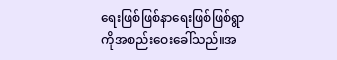ရေးဖြစ်ဖြစ်နာရေးဖြစ်ဖြစ်ရွာကိုအစည်းဝေးခေါ်သည်။အ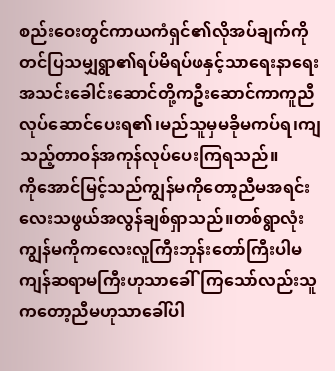စည်းဝေးတွင်ကာယကံရှင်၏လိုအပ်ချက်ကိုတင်ပြသမျှရွာ၏ရပ်မိရပ်ဖနှင့်သာရေးနာရေးအသင်းခေါင်းဆောင်တို့ကဦးဆောင်ကာကူညီလုပ်ဆောင်ပေးရ၏၊မည်သူမှမခိုမကပ်ရ၊ကျသည့်တာဝန်အကုန်လုပ်ပေးကြရသည်။
ကိုအောင်မြင့်သည်ကျွန်မကိုတော့ညီမအရင်းလေးသဖွယ်အလွန်ချစ်ရှာသည်။တစ်ရွာလုံးကျွန်မကိုကလေးလူကြီးဘုန်းတော်ကြီးပါမကျန်ဆရာမကြီးဟုသာခေါ်ကြသော်လည်းသူကတော့ညီမဟုသာခေါ်ပါ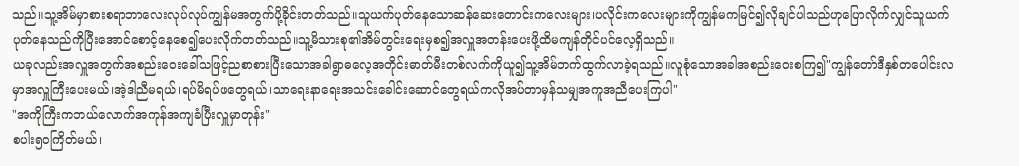သည်။သူ့အိမ်မှာစားစရာဘာလေးလုပ်လုပ်ကျွန်မအတွက်ပို့ခိုင်းတတ်သည်။သူယက်ပုတ်နေသောဆန်ဆေးတောင်းကလေးများ၊ပလိုင်းကလေးများကိုကျွန်မကမြင်၍လိုချင်ပါသည်ဟုပြောလိုက်လျှင်သူယက်ပုတ်နေသည်ကိုပြီးအောင်စောင့်နေစေ၍ပေးလိုက်တတ်သည်။သူ့မိသားစု၏အိမ်တွင်းရေးမှစ၍အလှူအတန်းပေးဖို့ထိမကျန်တိုင်ပင်လေ့ရှိသည်။
ယခုလည်းအလှူအတွက်အစည်းဝေးခေါ်သဖြင့်ညစာစားပြီးသောအခါရွာဓလေ့အတိုင်းဓာတ်မီးတစ်လက်ကိုယူ၍သူ့အိမ်ဘက်ထွက်လာခဲ့ရသည်။လူစုံသောအခါအစည်းဝေးစကြ၍"ကျွန်တော်ဒီနှစ်တပေါင်းလမှာအလှူကြီးပေးမယ်၊အဲ့ဒါညီမရယ်၊ရပ်မိရပ်ဖတွေရယ်၊သာရေးနာရေးအသင်းခေါင်းဆောင်တွေရယ်ကလိုအပ်တာမှန်သမျှအကူအညီပေးကြပါ"
"အကိုကြီးကဘယ်လောက်အကုန်အကျခံပြီးလှူမှာတုန်း"
စပါး၅၀ကြိတ်မယ်၊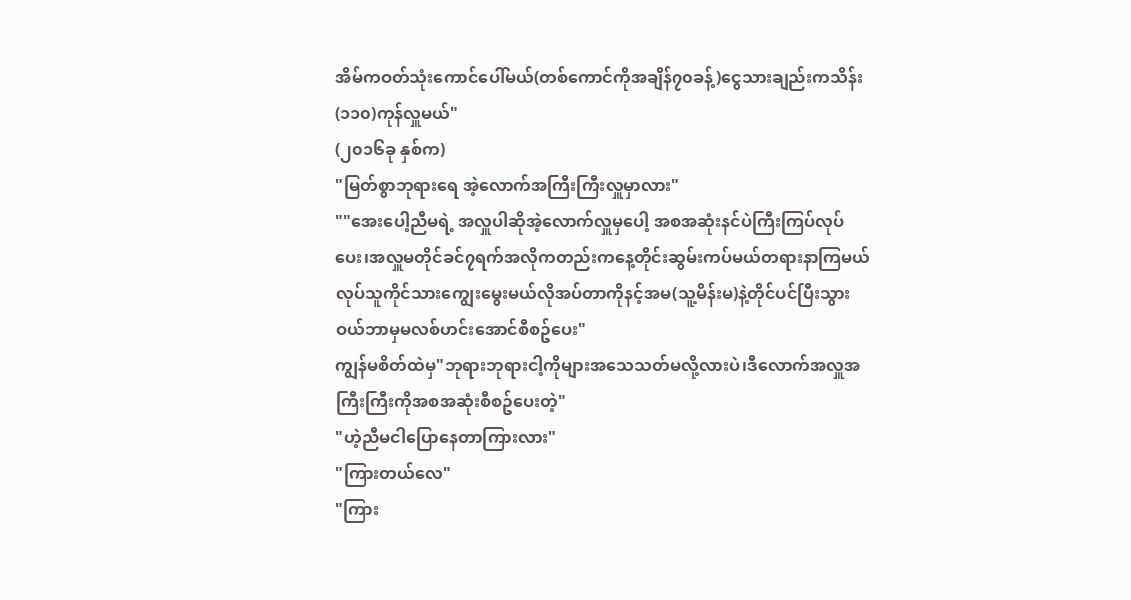အိမ်ကဝတ်သုံးကောင်ပေါ်မယ်(တစ်ကောင်ကိုအချိန်၇၀ခန့်)ငွေသားချည်းကသိန်း(၁၁၀)ကုန်လှူမယ်"
(၂၀၁၆ခု နှစ်က)
"မြတ်စွာဘုရားရေ အဲ့လောက်အကြီးကြီးလှူမှာလား"
""အေးပေါ့ညီမရဲ့ အလှူပါဆိုအဲ့လောက်လှူမှပေါ့ အစအဆုံးနင်ပဲကြီးကြပ်လုပ်ပေး၊အလှူမတိုင်ခင်၇ရက်အလိုကတည်းကနေ့တိုင်းဆွမ်းကပ်မယ်တရားနာကြမယ် လုပ်သူကိုင်သားကျွေးမွေးမယ်လိုအပ်တာကိုနင့်အမ(သူ့မိန်းမ)နဲ့တိုင်ပင်ပြီးသွားဝယ်ဘာမှမလစ်ဟင်းအောင်စီစဥ်ပေး"
ကျွန်မစိတ်ထဲမှ"ဘုရားဘုရားငါ့ကိုများအသေသတ်မလို့လားပဲ၊ဒီလောက်အလှူအကြီးကြီးကိုအစအဆုံးစီစဥ်ပေးတဲ့"
"ဟဲ့ညီမငါပြောနေတာကြားလား"
"ကြားတယ်လေ"
"ကြား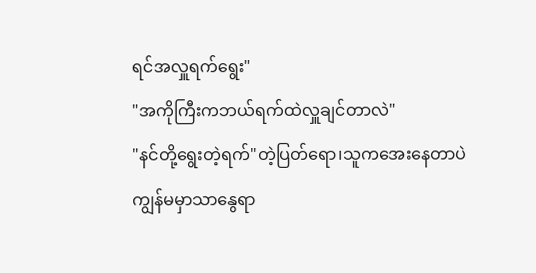ရင်အလှူရက်ရွေး"
"အကိုကြီးကဘယ်ရက်ထဲလှူချင်တာလဲ"
"နင်တို့ရွေးတဲ့ရက်"တဲ့ပြတ်ရော၊သူကအေးနေတာပဲကျွန်မမှာသာနွေရာ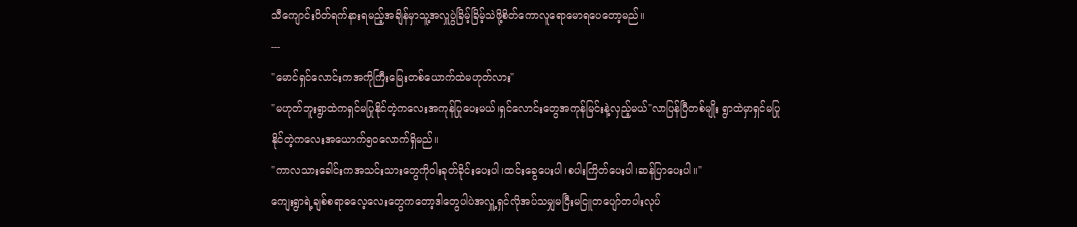သီကျောင်းပိတ်ရက်နားရမည့်အချိန်မှာသူ့အလှူပွဲခြိမ့်ခြိမ့်သဲဖို့စိတ်ကောလူရောမောရပေတော့မည်။
---
"မောင်ရှင်လောင်းကအကိုကြီးမြေးတစ်ယောက်ထဲမဟုတ်လား"
"မဟုတ်ဘူးရွာထဲကရှင်မပြုနိုင်တဲ့ကလေးအကုန်ပြုပေးမယ်၊ရှင်လောင်းတွေအကုန်မြင်းနဲ့လှည့်မယ်"လာပြန်ပြီတစ်မျိုး ရွာထဲမှာရှင်မပြုနိုင်တဲ့ကလေးအယောက်၅၀လောက်ရှိမည်။
"ကာလသားခေါင်းကအသင်းသားတွေကိုဝါးခုတ်ခိုင်းပေးပါ၊ထင်းခွေပေးပါ၊စပါးကြိတ်ပေးပါ၊ဆန်ပြာပေးပါ။"
ကျေးရွာရဲ့ချစ်စရာဓလေ့လေးတွေကတော့ဒါတွေပါပဲအလှူ့ရှင်လိုအပ်သမျှမငြီးမငြူတပျော်တပါးလုပ်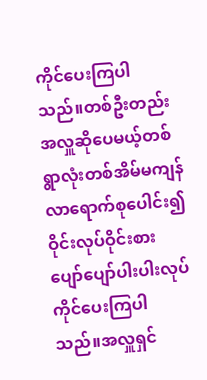ကိုင်ပေးကြပါသည်။တစ်ဦးတည်းအလှူဆိုပေမယ့်တစ်ရွာလုံးတစ်အိမ်မကျန်လာရောက်စုပေါင်း၍ဝိုင်းလုပ်ဝိုင်းစားပျော်ပျော်ပါးပါးလုပ်ကိုင်ပေးကြပါသည်။အလှူရှင်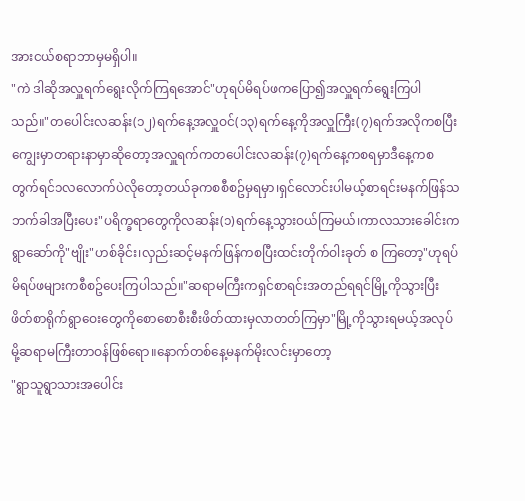အားငယ်စရာဘာမှမရှိပါ။
"ကဲ ဒါဆိုအလှူရက်ရွေးလိုက်ကြရအောင်"ဟုရပ်မိရပ်ဖကပြော၍အလှူရက်ရွေးကြပါသည်။"တပေါင်းလဆန်း(၁၂)ရက်နေ့အလှူဝင်(၁၃)ရက်နေ့ကိုအလှူကြီး(၇)ရက်အလိုကစပြီးကျွေးမှာတရားနာမှာဆိုတော့အလှူရက်ကတပေါင်းလဆန်း(၇)ရက်နေ့ကစရမှာဒီနေ့ကစတွက်ရင်၁လလောက်ပဲလိုတော့တယ်ခုကစစီစဥ်မှရမှာ၊ရှင်လောင်းပါမယ့်စာရင်းမနက်ဖြန်သဘက်ခါအပြီးပေး"ပရိက္ခရာတွေကိုလဆန်း(၁)ရက်နေ့သွားဝယ်ကြမယ်၊ကာလသားခေါင်းကရွာဆော်ကို"ဗျိုး"ဟစ်ခိုင်း၊လှည်းဆင့်မနက်ဖြန်ကစပြီးထင်းတိုက်ဝါးခုတ် စ ကြတော့"ဟုရပ်မိရပ်ဖများကစီစဥ်ပေးကြပါသည်။"ဆရာမကြီးကရှင်စာရင်းအတည်ရရင်မြို့ကိုသွားပြီးဖိတ်စာရိုက်ရွာဝေးတွေကိုစောစောစီးစီးဖိတ်ထားမှလာတတ်ကြမှာ"မြို့ကိုသွားရမယ့်အလုပ်မို့ဆရာမကြီးတာဝန်ဖြစ်ရော။နောက်တစ်နေ့မနက်မိုးလင်းမှာတော့
"ရွာသူရွာသားအပေါင်း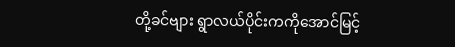တို့ခင်ဗျား ရွာလယ်ပိုင်းကကိုအောင်မြင့်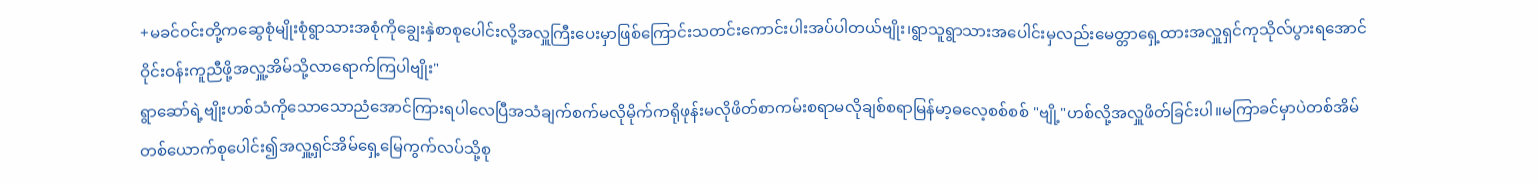+မခင်ဝင်းတို့ကဆွေစုံမျိုးစုံရွာသားအစုံကိုချွေးနှဲစာစုပေါင်းလို့အလှူကြီးပေးမှာဖြစ်ကြောင်းသတင်းကောင်းပါးအပ်ပါတယ်ဗျိုး၊ရွာသူရွာသားအပေါင်းမှလည်းမေတ္တာရှေ့ထားအလှူရှင်ကုသိုလ်ပွားရအောင်ဝိုင်းဝန်းကူညီဖို့အလှူ့အိမ်သို့လာရောက်ကြပါဗျိုး"
ရွာဆော်ရဲ့ဗျိုးဟစ်သံကိုသောသောညံအောင်ကြားရပါလေပြီအသံချက်စက်မလိုမိုက်ကရိုဖုန်းမလိုဖိတ်စာကမ်းစရာမလိုချစ်စရာမြန်မာ့ဓလေ့စစ်စစ် "ဗျို့"ဟစ်လို့အလှူဖိတ်ခြင်းပါ။မကြာခင်မှာပဲတစ်အိမ်တစ်ယောက်စုပေါင်း၍အလှူ့ရှင်အိမ်ရှေ့မြေကွက်လပ်သို့စု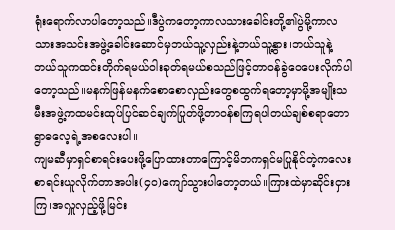ရုံးရောက်လာပါတော့သည်။ဒီပွဲကတော့ကာလသားခေါင်းတို့၏ပွဲမို့ကာလသားအသင်းအဖွဲ့ခေါင်းဆောင်မှဘယ်သူ့လှည်းနဲ့ဘယ်သူ့နွား၊ဘယ်သူနဲ့ဘယ်သူကထင်းတိုက်ရမယ်ဝါးခုတ်ရမယ်စသည်ဖြင့်တာဝန်ခွဲဝေပေးလိုက်ပါတော့သည်။မနက်ဖြန်မနက်စောစောလှည်းတွေစထွက်ရတော့မှာမို့အမျိုးသမီးအဖွဲ့ကထမင်းထုပ်ပြင်ဆင်ချက်ပြုတ်ဖို့တာဝန်စကြရပါတယ်ချစ်စရာတောရွာဓလေ့ရဲ့အစလေးပါ။
ကျမဆီမှာရှင်စာရင်းပေးဖို့ပြောထားတာကြောင့်မိဘကရှင်မပြုနိုင်တဲ့ကလေးစာရင်းယူလိုက်တာအပါး(၄၀)ကျော်သွားပါတော့တယ်။ကြားထဲမှာဆိုင်းငှားကြ၊အလှူလှည့်ဖို့မြင်း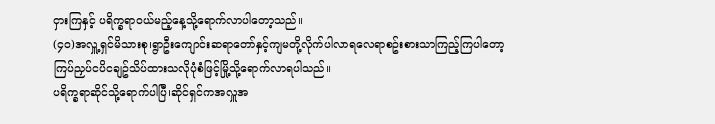ငှားကြနှင့် ပရိက္ခရာဝယ်မည့်နေ့သို့ရောက်လာပါတော့သည်။
(၄၀)အလှူ့ရှင်မိသားစု၊ရွာဦးကျောင်းဆရာတော်နှင့်ကျမတို့လိုက်ပါလာရလေရာစဥ်းစားသာကြည့်ကြပါတော့ကြပ်ညှပ်ငပိငချဥ်သိပ်ထားသလိုပုံစံဖြင့်မြို့သို့ရောက်လာရပါသည်။
ပရိက္ခရာဆိုင်သို့ရောက်ပါပြီ၊ဆိုင်ရှင်ကအလှူအ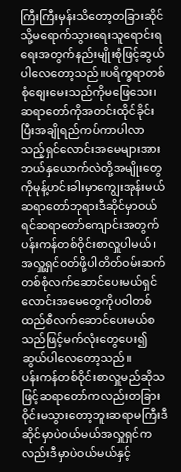ကြီးကြီးမှန်းသိတော့တခြားဆိုင်သို့မရောက်သွားရေးသူရောင်းရရေးအတွက်နည်းမျိုးစုံဖြင့်ဆွယ်ပါလေတော့သည်။ပရိက္ခရာတစ်စုံစျေးမေးသည်ကိုမဖြေသေး၊ဆရာတော်ကိုအတင်းထိုင်ခိုင်းပြီးအချိုရည်ကပ်ကာပါလာသည့်ရှင်လောင်းအမေများအားဘယ်နှယောက်လဲတို့အမျိုးတွေကိုမုန့်ဟင်းခါးမှာကျွေးအုန်းမယ်ဆရာတော်ဘုရားဒီဆိုင်မှာဝယ်ရင်ဆရာတော်ကျောင်းအတွက်ပန်းကန်တစ်ဝိုင်းစာလှူပါမယ်၊အလှူ့ရှင်ဝတ်ဖို့ပါတိတ်ဝမ်းဆက်တစ်စုံလက်ဆောင်ပေးမယ်ရှင်လောင်းအမေတွေကိုပဝါတစ်ထည်စီလက်ဆောင်ပေးမယ်စသည်ဖြင့်မက်လုံးတွေပေး၍ဆွယ်ပါလေတော့သည်။
ပန်းကန်တစ်ဝိုင်းစာလှူမည်ဆိုသဖြင့်ဆရာတော်ကလည်းတခြားဝိုင်းမသွားတော့ဘူးဆရာမကြီးဒီဆိုင်မှာပဲဝယ်မယ်အလှူရှင်ကလည်းဒီမှာပဲဝယ်မယ်နှင့်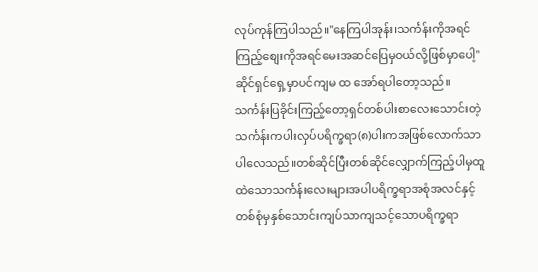လုပ်ကုန်ကြပါသည်။"နေကြပါအုန်း၊သင်္ကန်းကိုအရင်ကြည့်စျေးကိုအရင်မေးအဆင်ပြေမှဝယ်လို့ဖြစ်မှာပေါ့"ဆိုင်ရှင်ရှေ့မှာပင်ကျမ ထ အော်ရပါတော့သည်။သင်္ကန်းပြခိုင်းကြည့်တော့ရှင်တစ်ပါးစာလေးသောင်းတဲ့သင်္ကန်းကပါးလှပ်ပရိက္ခရာ(၈)ပါးကအဖြစ်လောက်သာပါလေသည်။တစ်ဆိုင်ပြီးတစ်ဆိုင်လျှောက်ကြည့်ပါမှထူထဲသောသင်္ကန်းလေးများအပါပရိက္ခရာအစုံအလင်နှင့်တစ်စုံမှနှစ်သောင်းကျပ်သာကျသင့်သောပရိက္ခရာ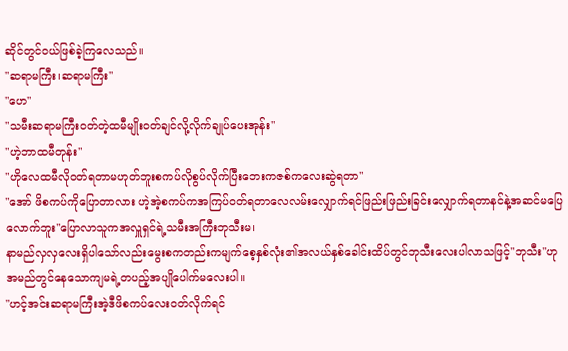ဆိုင်တွင်ဝယ်ဖြစ်ခဲ့ကြလေသည်။
"ဆရာမကြီး၊ဆရာမကြီး"
"ဟေ"
"သမီးဆရာမကြီးဝတ်တဲ့ထမီမျိုးဝတ်ချင်လို့လိုက်ချုပ်ပေးအုန်း"
"ဟဲ့ဘာထမီတုန်း"
"ဟိုလေထမီလိုဝတ်ရတာမဟုတ်ဘူးစကပ်လိုစွပ်လိုက်ပြီးဘေးကဇစ်ကလေးဆွဲရတာ"
"အော် ဖိစကပ်ကိုပြောတာလား ဟဲ့အဲ့စကပ်ကအကြပ်ဝတ်ရတာလေလမ်းလျှောက်ရင်ဖြည်းဖြည်းခြင်းလျှောက်ရတာနင်နဲ့အဆင်မပြေလောက်ဘူး"ပြောလာသူကအလှူရှင်ရဲ့သမီးအကြီးဘုသီးမ၊
နာမည်လှလှလေးရှိပါသော်လည်းမွေးစကတည်းကမျက်စေ့နှစ်လုံး၏အလယ်နှစ်ခေါင်းထိပ်တွင်ဘုသီးလေးပါလာသဖြင့်"ဘုသီး"ဟုအမည်တွင်နေသောကျမရဲ့တပည့်အပျိုပေါက်မလေးပါ။
"ဟင့်အင်းဆရာမကြီးအဲ့ဒီဖိစကပ်လေးဝတ်လိုက်ရင်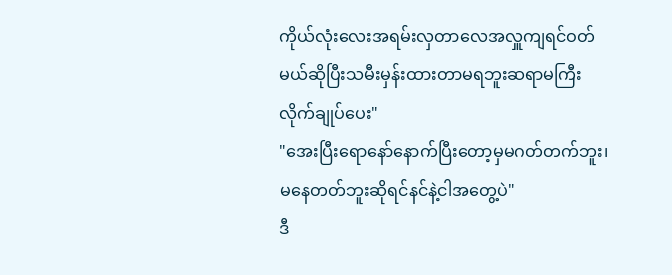ကိုယ်လုံးလေးအရမ်းလှတာလေအလှူကျရင်ဝတ်မယ်ဆိုပြီးသမီးမှန်းထားတာမရဘူးဆရာမကြီးလိုက်ချုပ်ပေး"
"အေးပြီးရောနော်နောက်ပြီးတော့မှမဂတ်တက်ဘူး၊မနေတတ်ဘူးဆိုရင်နင်နဲ့ငါအတွေ့ပဲ"
ဒီ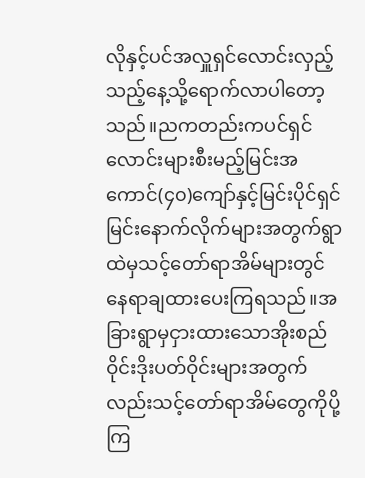လိုနှင့်ပင်အလှူရှင်လောင်းလှည့်သည့်နေ့သို့ရောက်လာပါတော့သည်။ညကတည်းကပင်ရှင်လောင်းများစီးမည့်မြင်းအကောင်(၄၀)ကျော်နှင့်မြင်းပိုင်ရှင်မြင်းနောက်လိုက်များအတွက်ရွာထဲမှသင့်တော်ရာအိမ်များတွင်နေရာချထားပေးကြရသည်။အခြားရွာမှငှားထားသောအိုးစည်ဝိုင်းဒိုးပတ်ဝိုင်းများအတွက်လည်းသင့်တော်ရာအိမ်တွေကိုပို့ကြ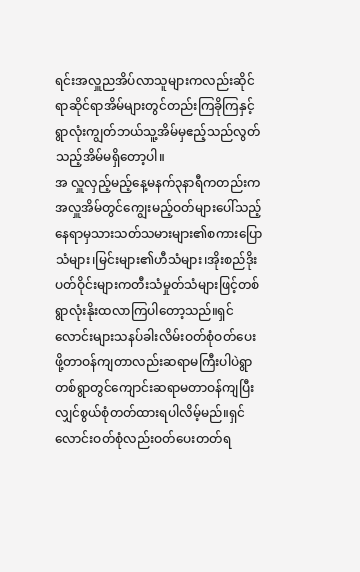ရင်းအလှူညအိပ်လာသူများကလည်းဆိုင်ရာဆိုင်ရာအိမ်များတွင်တည်းကြခိုကြနှင့်ရွာလုံးကျွတ်ဘယ်သူ့အိမ်မှဧည့်သည်လွတ်သည့်အိမ်မရှိတော့ပါ။
အ လှူလှည့်မည့်နေ့မနက်၃နာရီကတည်းကအလှူအိမ်တွင်ကျွေးမည့်ဝတ်များပေါ်သည့်နေရာမှသားသတ်သမားများ၏စကားပြောသံများ၊မြင်းများ၏ဟီသံများ၊အိုးစည်ဒိုးပတ်ဝိုင်းများကတီးသံမှုတ်သံများဖြင့်တစ်ရွာလုံးနိုးထလာကြပါတော့သည်။ရှင်လောင်းများသနပ်ခါးလိမ်းဝတ်စုံဝတ်ပေးဖို့တာဝန်ကျတာလည်းဆရာမကြီးပါပဲရွာတစ်ရွာတွင်ကျောင်းဆရာမတာဝန်ကျပြီးလျှင်စွယ်စုံတတ်ထားရပါလိမ့်မည်။ရှင်လောင်းဝတ်စုံလည်းဝတ်ပေးတတ်ရ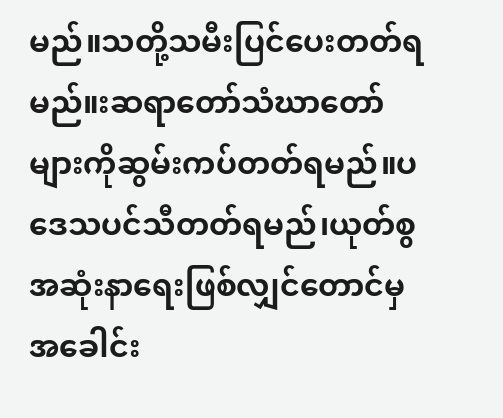မည်။သတို့သမီးပြင်ပေးတတ်ရမည်။းဆရာတော်သံဃာတော်များကိုဆွမ်းကပ်တတ်ရမည်။ပဒေသပင်သီတတ်ရမည်၊ယုတ်စွအဆုံးနာရေးဖြစ်လျှင်တောင်မှအခေါင်း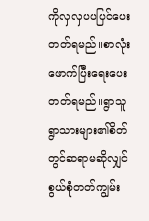ကိုလှလှပပပြင်ပေးတတ်ရမည်။စာလုံးဖောက်ပြီးရေးပေးတတ်ရမည်။ရွာသူရွာသားများ၏စိတ်တွင်ဆရာမဆိုလျှင်စွယ်စုံတတ်ကျွမ်း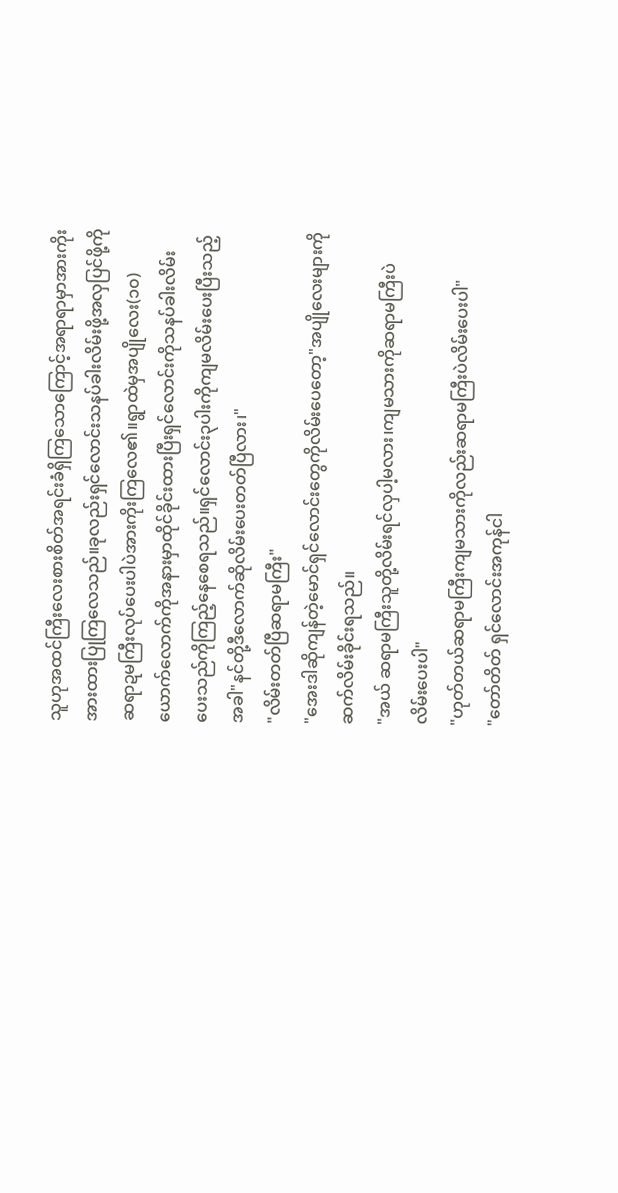သူဟုအထင်ကြီးလေးစားစိတ်အရင်းခံရှိကြသောကြောင့်အရာရာမှာအားကိုးအားထားပြုကြလေသည်။ခုလည်းရှင်လောင်းသနပ်ခါးလိမ်းဖို့အလှပြင်ဖို့ကိုဆရာဍမကြီးလုပ်ပေးပါပဲအားကိုးကြလေ၏။ရွာထဲမှအပျိုလေး(၁၀)ယောက်လောက်ကိုအနားမှာထိုင်ခိုင်းထားပြီးရှင်လောင်းကိုသနပ်ခါးလိမ်းပေးသည်ကိုကြည့်နေစေရသည်။ရှင်လောင်း၃ပါးကိုကျမလိမ်းပေးပြီးသည့်အခါ"နင်တို့ဒီလောက်ဆိုလိမ်းပေးတတ်ပြီလား၊"
"လိမ်းတတ်ပြီဆရာမကြီး"
"အေးဒါဆိုကျန်တဲ့မောင်ရှင်လောင်းတွေကိုလိမ်းပေတော့"အပျိုလေးများကိုဆက်လိမ်းခိုင်းရသည်။
"အယ် ဆရာမကြီးသူတို့လိမ်းရင်လှပါ့မလား၊ကျမသားကိုဆရာမကြီးပဲလိမ်းပေးပါ"
"ဟုတ်တယ်ဆရာမကြီးကျမသားကိုလည်းဆရာမကြီးပဲလိမ်းပေးပါ"
"တော်တိတ် ရှင်လောင်းအကုန်ငါ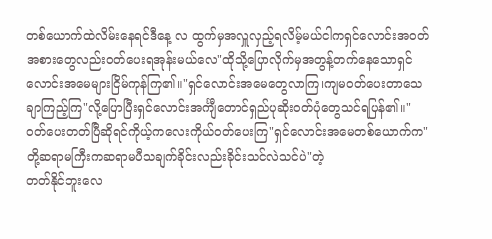တစ်ယောက်ထဲလိမ်းနေရင်ဒီနေ့ လ ထွက်မှအလှူလှည့်ရလိမ့်မယ်ငါကရှင်လောင်းအဝတ်အစားတွေလည်းဝတ်ပေးရအုန်းမယ်လေ"ထိုသို့ပြောလိုက်မှအတွန့်တက်နေသောရှင်လောင်းအမေများငြိမ်ကုန်ကြ၏။"ရှင်လောင်းအမေတွေလာကြ၊ကျမဝတ်ပေးတာသေချာကြည့်ကြ"လို့ပြောပြီးရှင်လောင်းအင်္ကျီတောင်ရှည်ပုဆိုးဝတ်ပုံတွေသင်ရပြန်၏။"ဝတ်ပေးတတ်ပြီဆိုရင်ကိုယ့်ကလေးကိုယ်ဝတ်ပေးကြ"ရှင်လောင်းအမေတစ်ယောက်က"တို့ဆရာမကြီးကဆရာမပီသချက်ခိုင်းလည်းခိုင်းသင်လဲသင်ပဲ"တဲ့
တတ်နိုင်ဘူးလေ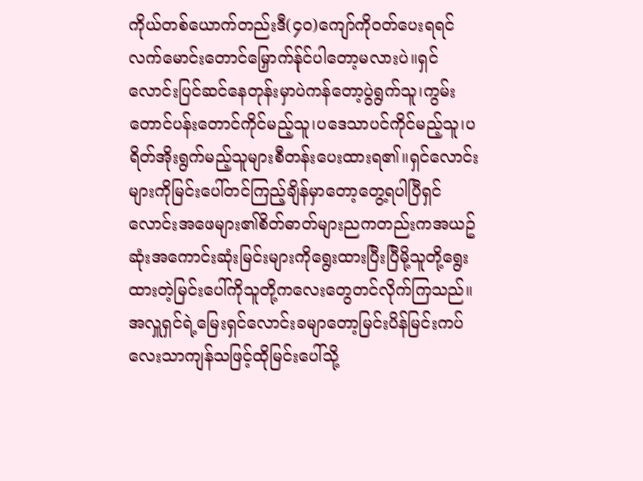ကိုယ်တစ်ယောက်တည်းဒီ(၄၀)ကျော်ကိုဝတ်ပေးရရင်လက်မောင်းတောင်မြှောက်န်ုင်ပါတော့မလားပဲ။ရှင်လောင်းပြင်ဆင်နေတုန်းမှာပဲကန်တော့ပွဲရွက်သူ၊ကွမ်းတောင်ပန်းတောင်ကိုင်မည့်သူ၊ပဒေသာပင်ကိုင်မည့်သူ၊ပရိတ်အိုးရွက်မည့်သူများစီတန်းပေးထားရ၏။ရှင်လောင်းများကိုမြင်းပေါ်တင်ကြည့်ချိန်မှာတော့တွေ့ရပါပြီရှင်လောင်းအဖေများ၏စိတ်ဓာတ်များညကတည်းကအယဥ်ဆုံးအကောင်းဆုံးမြင်းများကိုရွေးထားပြီးပြီမို့သူတို့ရွေးထားတဲ့မြင်းပေါ်ကိုသူတို့ကလေးတွေတင်လိုက်ကြသည်။
အလှူရှင်ရဲ့မြေးရှင်လောင်းခမျာတော့မြင်းပိန်မြင်းကပ်လေးသာကျန်သဖြင့်ထိုမြင်းပေါ်သို့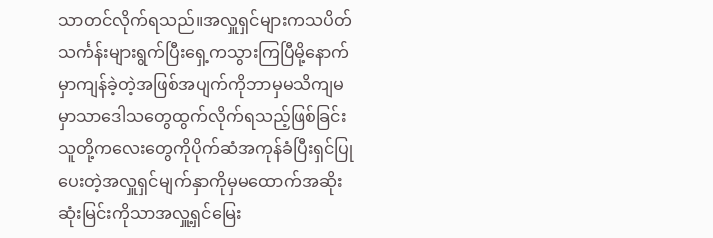သာတင်လိုက်ရသည်။အလှူရှင်များကသပိတ်သင်္ကန်းများရွက်ပြီးရှေ့ကသွားကြပြီမို့နောက်မှာကျန်ခဲ့တဲ့အဖြစ်အပျက်ကိုဘာမှမသိကျမမှာသာဒေါသတွေထွက်လိုက်ရသည့်ဖြစ်ခြင်းသူတို့ကလေးတွေကိုပိုက်ဆံအကုန်ခံပြီးရှင်ပြုပေးတဲ့အလှူရှင်မျက်နှာကိုမှမထောက်အဆိုးဆုံးမြင်းကိုသာအလှူ့ရှင်မြေး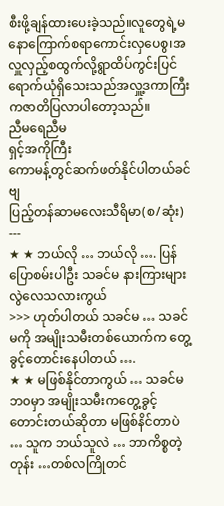စီးဖို့ချန်ထားပေးခဲ့သည်။လူတွေရဲ့မနောကြောက်စရာကောင်းလှပေစွ၊အလှူလှည့်စထွက်လို့ရွာထိပ်ကွင်းပြင်ရောက်ယုံရှိသေးသည်အလှူ့ဒကာကြီးကဇာတိပြလာပါတော့သည်။
ညီမရေညီမ
ရှင့်အကိုကြီး
ကောမန့်တွင်ဆက်ဖတ်နိုင်ပါတယ်ခင်ဗျ
ပြည့်တန်ဆာမလေးသီရိမာ(စ/ဆုံး)
---
★ ★ ဘယ်လို … ဘယ်လို …. ပြန်ပြောစမ်းပါဦး သခင်မ နားကြားများလွဲလေသလားကွယ်
>>> ဟုတ်ပါတယ် သခင်မ … သခင်မကို အမျိုးသမီးတစ်ယောက်က တွေ့ခွင့်တောင်းနေပါတယ် ….
★ ★ မဖြစ်နိုင်တာကွယ် … သခင်မဘ၀မှာ အမျိုးသမီးကတွေ့ခွင့်တောင်းတယ်ဆိုတာ မဖြစ်နိင်တာပဲ … သူက ဘယ်သူလဲ … ဘာကိစ္စတဲ့တုန်း …တစ်လကြိုတင်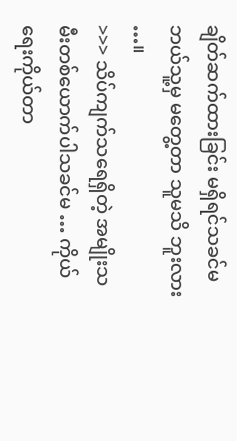ချိတ်ဆက်ထားခြင်း မရှိရင်သခင်မ ဘယ်သူ့မှ မတွေ့တာ သူမသိ ဘူးလား …။
>>> သိပ်ကျက်သရေရှိတဲ့ အမျိုးသမီးတစ်ယောက်ပါသခင်မ … ကိုယ်ရေးကိုယ်တာ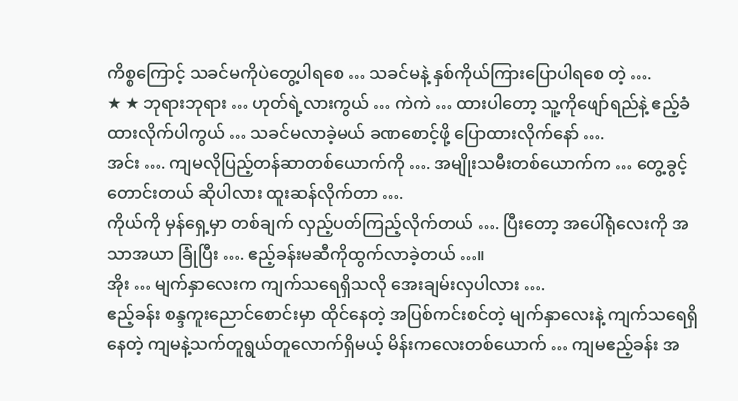ကိစ္စကြောင့် သခင်မကိုပဲတွေ့ပါရစေ … သခင်မနဲ့ နှစ်ကိုယ်ကြားပြောပါရစေ တဲ့ ….
★ ★ ဘုရားဘုရား … ဟုတ်ရဲ့လားကွယ် … ကဲကဲ … ထားပါတော့ သူ့ကိုဖျော်ရည်နဲ့ ဧည့်ခံ ထားလိုက်ပါကွယ် … သခင်မလာခဲ့မယ် ခဏစောင့်ဖို့ ပြောထားလိုက်နော် ….
အင်း …. ကျမလိုပြည့်တန်ဆာတစ်ယောက်ကို …. အမျိုးသမီးတစ်ယောက်က … တွေ့ခွင့် တောင်းတယ် ဆိုပါလား ထူးဆန်လိုက်တာ ….
ကိုယ်ကို မှန်ရှေ့မှာ တစ်ချက် လှည့်ပတ်ကြည့်လိုက်တယ် …. ပြီးတော့ အပေါ်ရုံလေးကို အသာအယာ ခြုံပြီး …. ဧည့်ခန်းမဆီကိုထွက်လာခဲ့တယ် …။
အိုး … မျက်နှာလေးက ကျက်သရေရှိသလို အေးချမ်းလှပါလား ….
ဧည့်ခန်း စန္ဒကူးညောင်စောင်းမှာ ထိုင်နေတဲ့ အပြစ်ကင်းစင်တဲ့ မျက်နှာလေးနဲ့ ကျက်သရေရှိနေတဲ့ ကျမနဲ့သက်တူရွယ်တူလောက်ရှိမယ့် မိန်းကလေးတစ်ယောက် … ကျမဧည့်ခန်း အ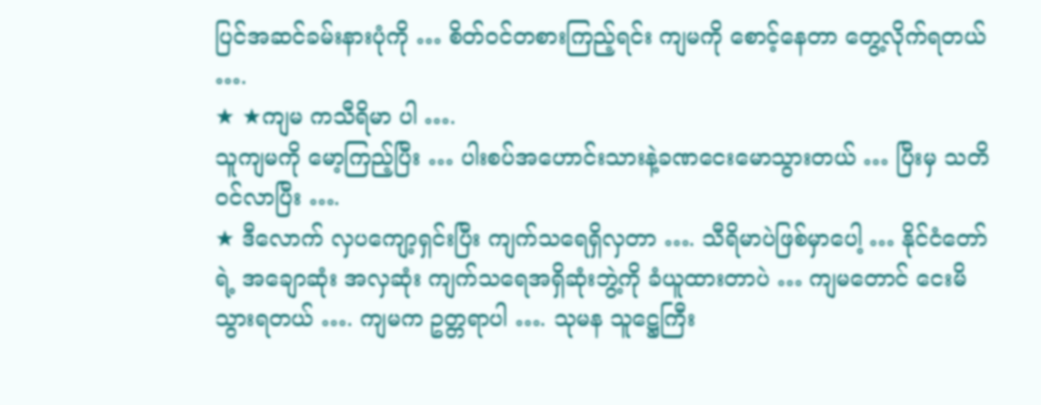ပြင်အဆင်ခမ်းနားပုံကို … စိတ်၀င်တစားကြည့်ရင်း ကျမကို စောင့်နေတာ တွေ့လိုက်ရတယ် ….
★ ★ကျမ ကသီရိမာ ပါ ….
သူကျမကို မော့ကြည့်ပြီး … ပါးစပ်အဟောင်းသားနဲ့ခဏငေးမောသွားတယ် … ပြီးမှ သတိ ၀င်လာပြီး ….
★ ဒီလောက် လှပကျော့ရှင်းပြီး ကျက်သရေရှိလှတာ …. သီရိမာပဲဖြစ်မှာပေါ့ … နိုင်ငံတော်ရဲ့ အချောဆုံး အလှဆုံး ကျက်သရေအရှိဆုံးဘွဲ့ကို ခံယူထားတာပဲ … ကျမတောင် ငေးမိသွားရတယ် …. ကျမက ဥတ္တရာပါ …. သုမန သူဋ္ဌေကြီး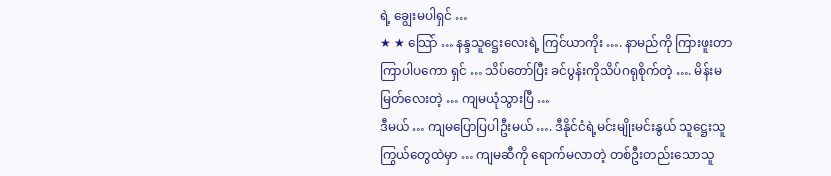ရဲ့ ချွေးမပါရှင် …
★ ★ သြော် … နန္ဒသူဋ္ဌေးလေးရဲ့ ကြင်ယာကိုး …. နာမည်ကို ကြားဖူးတာကြာပါပကော ရှင် … သိပ်တော်ပြီး ခင်ပွန်းကိုသိပ်ဂရုစိုက်တဲ့ …. မိန်းမမြတ်လေးတဲ့ … ကျမယုံသွားပြီ …
ဒီမယ် … ကျမပြောပြပါဦးမယ် …. ဒီနိုင်ငံရဲ့မင်းမျိုးမင်းနွယ် သူဋ္ဌေးသူကြွယ်တွေထဲမှာ … ကျမဆီကို ရောက်မလာတဲ့ တစ်ဦးတည်းသောသူ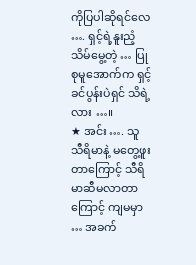ကိုပြပါဆိုရင်လေ …. ရှင့်ရဲ့နူးညံ့သိမ်မွေ့တဲ့ … ပြုစုမူအောက်က ရှင့်ခင်ပွန်းပဲရှင် သိရဲ့လား …။
★ အင်း …. သူ သီရိမာနဲ့ မတွေ့ဖူးတာကြောင့် သီရိမာဆီမလာတာကြောင့် ကျမမှာ … အခက်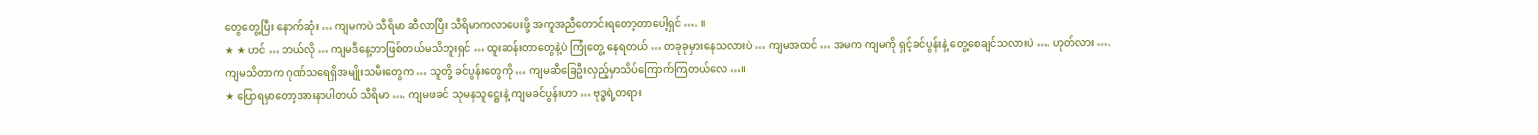တွေတွေ့ပြီး နောက်ဆုံး … ကျမကပဲ သီရိမာ ဆီလာပြီး သီရိမာကလာပေးဖို့ အကူအညီတောင်းရတော့တာပေါ့ရှင် …. ။
★ ★ ဟင် … ဘယ်လို … ကျမဒီနေ့ဘာဖြစ်တယ်မသိဘူးရှင် … ထူးဆန်းတာတွေနဲ့ပဲ ကြုံတွေ့ နေရတယ် … တခုခုမှားနေသလားပဲ … ကျမအထင် … အမက ကျမကို ရှင့်ခင်ပွန်းနဲ့ တွေ့စေချင်သလားပဲ …. ဟုတ်လား ….
ကျမသိတာက ဂုဏ်သရေရှိအမျိုးသမီးတွေက … သူတို့ ခင်ပွန်းတွေကို … ကျမဆီခြေဦးလှည့်မှာသိပ်ကြောက်ကြတယ်လေ …။
★ ပြောရမှာတော့အားနာပါတယ် သီရိမာ …. ကျမဖခင် သုမနသူဋ္ဌေးနဲ့ ကျမခင်ပွန်းဟာ … ဗုဒ္ဓရဲ့တရား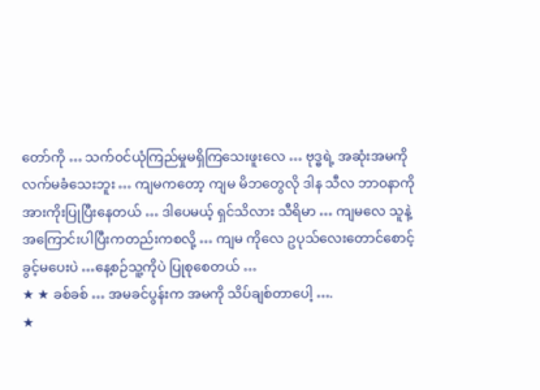တော်ကို … သက်၀င်ယုံကြည်မှုမရှိကြသေးဖူးလေ … ဗုဒ္ဓရဲ့ အဆုံးအမကို လက်မခံသေးဘူး … ကျမကတော့ ကျမ မိဘတွေလို ဒါန သီလ ဘာ၀နာကို အားကိုးပြုပြီးနေတယ် … ဒါပေမယ့် ရှင်သိလား သီရိမာ … ကျမလေ သူနဲ့အကြောင်းပါပြီးကတည်းကစလို့ … ကျမ ကိုလေ ဥပုသ်လေးတောင်စောင့်ခွင့်မပေးပဲ …နေ့စဉ်သူ့ကိုပဲ ပြုစုစေတယ် …
★ ★ ခစ်ခစ် … အမခင်ပွန်းက အမကို သိပ်ချစ်တာပေါ့ ….
★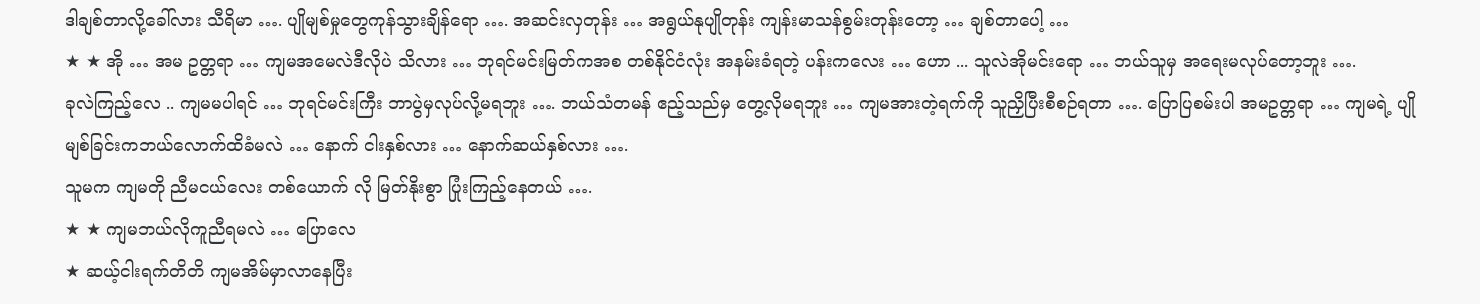ဒါချစ်တာလို့ခေါ်လား သီရိမာ …. ပျိုမျစ်မှုတွေကုန်သွားချိန်ရော …. အဆင်းလှတုန်း … အရွယ်နုပျိုတုန်း ကျန်းမာသန်စွမ်းတုန်းတော့ … ချစ်တာပေါ့ …
★ ★ အို … အမ ဥတ္တရာ … ကျမအမေလဲဒီလိုပဲ သိလား … ဘုရင်မင်းမြတ်ကအစ တစ်နိုင်ငံလုံး အနမ်းခံရတဲ့ ပန်းကလေး … ဟော ... သူလဲအိုမင်းရော … ဘယ်သူမှ အရေးမလုပ်တော့ဘူး ….
ခုလဲကြည့်လေ .. ကျမမပါရင် … ဘုရင်မင်းကြီး ဘာပွဲမှလုပ်လို့မရဘူး …. ဘယ်သံတမန် ဧည့်သည်မှ တွေ့လိုမရဘူး … ကျမအားတဲ့ရက်ကို သူညှိပြီးစီစဉ်ရတာ …. ပြောပြစမ်းပါ အမဥတ္တရာ … ကျမရဲ့ ပျိုမျစ်ခြင်းကဘယ်လောက်ထိခံမလဲ … နောက် ငါးနှစ်လား … နောက်ဆယ်နှစ်လား ….
သူမက ကျမတို ညီမငယ်လေး တစ်ယောက် လို မြတ်နိုးစွာ ပြုံးကြည့်နေတယ် ….
★ ★ ကျမဘယ်လိုကူညီရမလဲ … ပြောလေ
★ ဆယ့်ငါးရက်တိတိ ကျမအိမ်မှာလာနေပြီး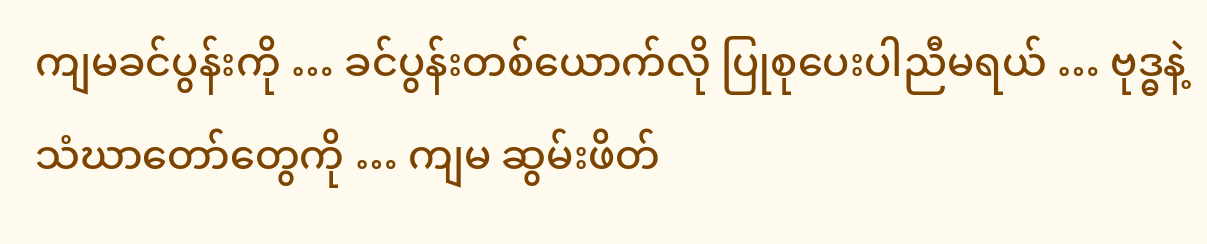ကျမခင်ပွန်းကို … ခင်ပွန်းတစ်ယောက်လို ပြုစုပေးပါညီမရယ် … ဗုဒ္ဓနဲ့ သံဃာတော်တွေကို … ကျမ ဆွမ်းဖိတ်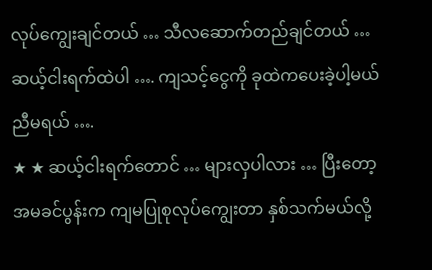လုပ်ကျွေးချင်တယ် … သီလဆောက်တည်ချင်တယ် … ဆယ့်ငါးရက်ထဲပါ …. ကျသင့်ငွေကို ခုထဲကပေးခဲ့ပါ့မယ် ညီမရယ် ….
★ ★ ဆယ့်ငါးရက်တောင် … များလှပါလား … ပြီးတော့ အမခင်ပွန်းက ကျမပြုစုလုပ်ကျွေးတာ နှစ်သက်မယ်လို့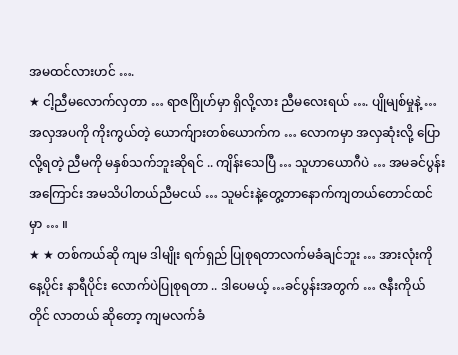အမထင်လားဟင် ….
★ ငါ့ညီမလောက်လှတာ … ရာဇဂြိုဟ်မှာ ရှိလို့လား ညီမလေးရယ် …. ပျိုမျစ်မှုနဲ့ … အလှအပကို ကိုးကွယ်တဲ့ ယောက်ျားတစ်ယောက်က … လောကမှာ အလှဆုံးလို့ ပြောလို့ရတဲ့ ညီမကို မနှစ်သက်ဘူးဆိုရင် .. ကျိန်းသေပြီ … သူဟာယောဂီပဲ … အမခင်ပွန်းအကြောင်း အမသိပါတယ်ညီမငယ် … သူမင်းနဲ့တွေ့တာနောက်ကျတယ်တောင်ထင်မှာ … ။
★ ★ တစ်ကယ်ဆို ကျမ ဒါမျိုး ရက်ရှည် ပြုစုရတာလက်မခံချင်ဘူး … အားလုံးကို နေ့ပိုင်း နာရီပိုင်း လောက်ပဲပြုစုရတာ .. ဒါပေမယ့် …ခင်ပွန်းအတွက် … ဇနီးကိုယ်တိုင် လာတယ် ဆိုတော့ ကျမလက်ခံ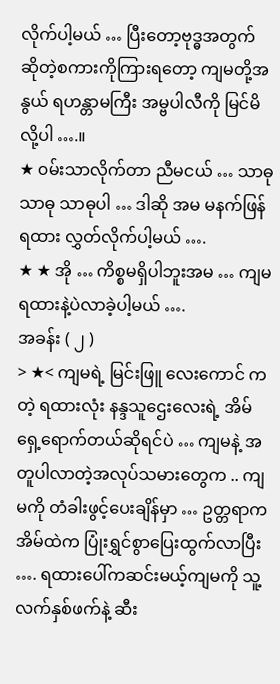လိုက်ပါ့မယ် … ပြီးတော့ဗုဒ္ဓအတွက် ဆိုတဲ့စကားကိုကြားရတော့ ကျမတို့အနွယ် ရဟန္တာမကြီး အမ္ဗပါလီကို မြင်မိလို့ပါ ….။
★ ၀မ်းသာလိုက်တာ ညီမငယ် … သာဓု သာဓု သာဓုပါ … ဒါဆို အမ မနက်ဖြန် ရထား လွှတ်လိုက်ပါ့မယ် ….
★ ★ အို … ကိစ္စမရှိပါဘူးအမ … ကျမရထားနဲ့ပဲလာခဲ့ပါ့မယ် ….
အခန်း ( ၂ )
> ★< ကျမရဲ့ မြင်းဖြူ လေးကောင် က တဲ့ ရထားလုံး နန္ဒသူဌေးလေးရဲ့ အိမ်ရှေ့ရောက်တယ်ဆိုရင်ပဲ … ကျမနဲ့ အတူပါလာတဲ့အလုပ်သမားတွေက .. ကျမကို တံခါးဖွင့်ပေးချိန်မှာ … ဥတ္တရာက အိမ်ထဲက ပြုံးရွှင်စွာပြေးထွက်လာပြီး …. ရထားပေါ်ကဆင်းမယ့်ကျမကို သူ့လက်နှစ်ဖက်နဲ့ ဆီး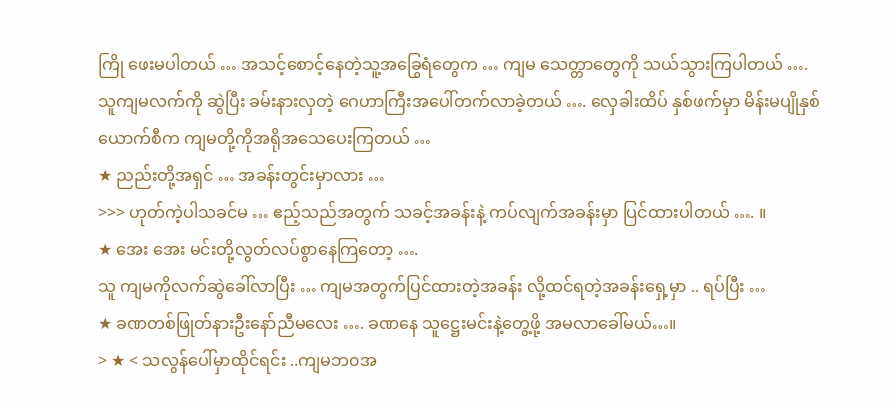ကြို ဖေးမပါတယ် … အသင့်စောင့်နေတဲ့သူ့အခြွေရံတွေက … ကျမ သေတ္တာတွေကို သယ်သွားကြပါတယ် ….
သူကျမလက်ကို ဆွဲပြီး ခမ်းနားလှတဲ့ ဂေဟာကြီးအပေါ်တက်လာခဲ့တယ် …. လှေခါးထိပ် နှစ်ဖက်မှာ မိန်းမပျိုနှစ်ယောက်စီက ကျမတို့ကိုအရိုအသေပေးကြတယ် …
★ ညည်းတို့အရှင် … အခန်းတွင်းမှာလား …
>>> ဟုတ်ကဲ့ပါသခင်မ … ဧည့်သည်အတွက် သခင့်အခန်းနဲ့ ကပ်လျက်အခန်းမှာ ပြင်ထားပါတယ် …. ။
★ အေး အေး မင်းတို့လွတ်လပ်စွာနေကြတော့ ….
သူ ကျမကိုလက်ဆွဲခေါ်လာပြီး … ကျမအတွက်ပြင်ထားတဲ့အခန်း လို့ထင်ရတဲ့အခန်းရှေ့မှာ .. ရပ်ပြီး …
★ ခဏတစ်ဖြုတ်နားဦးနော်ညီမလေး …. ခဏနေ သူဋ္ဌေးမင်းနဲ့တွေ့ဖို့ အမလာခေါ်မယ်…။
> ★ < သလွန်ပေါ်မှာထိုင်ရင်း ..ကျမဘ၀အ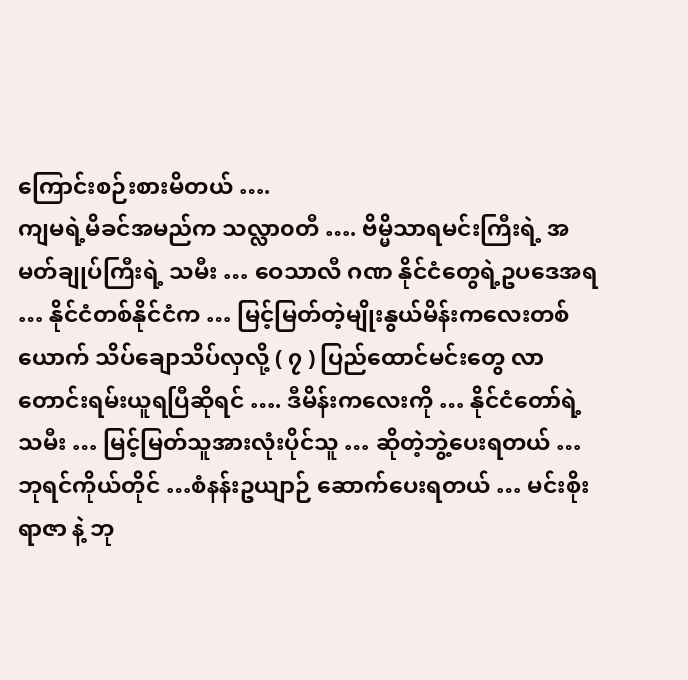ကြောင်းစဉ်းစားမိတယ် ….
ကျမရဲ့မိခင်အမည်က သလ္လာ၀တီ …. ဗိမ္မိသာရမင်းကြီးရဲ့ အမတ်ချုပ်ကြီးရဲ့ သမီး … ဝေသာလီ ဂဏ နိုင်ငံတွေရဲ့ဥပဒေအရ … နိုင်ငံတစ်နိုင်ငံက … မြင့်မြတ်တဲ့မျိုးနွယ်မိန်းကလေးတစ်ယောက် သိပ်ချောသိပ်လှလို့ ( ၇ ) ပြည်ထောင်မင်းတွေ လာတောင်းရမ်းယူရပြီဆိုရင် …. ဒီမိန်းကလေးကို … နိုင်ငံတော်ရဲ့သမီး … မြင့်မြတ်သူအားလုံးပိုင်သူ … ဆိုတဲ့ဘွဲ့ပေးရတယ် …
ဘုရင်ကိုယ်တိုင် …စံနန်းဥယျာဉ် ဆောက်ပေးရတယ် … မင်းစိုးရာဇာ နဲ့ ဘု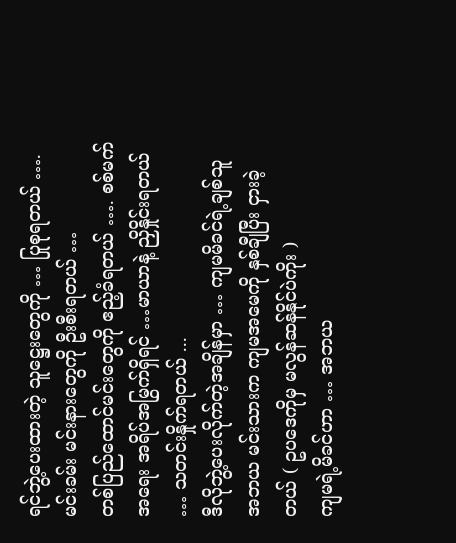ရင်ဘွဲ့ပေးထားတဲ့ သူဋ္ဌေးတွေကို … ပြုစုရတယ် …. မင်းခမ်း မင်းနားတွေကို ဦးစီးရတယ် …
တစ်ပြည်ထောင်မင်းတွေကို ဧည့်ခံရတယ် …. စစ်မက်အရေး အရိပ်အမြွက်ရှိရင် …မာယာနဲ့ ညှိနှိုင်းရတယ် … သတင်းနှိုက်ရတယ် ...
ဒီလိုဘွဲ့ပေးလိုက်တဲ့အချိန်မှာ … ကျမမိခင်ရဲ့ချစ်သူ အဘယ မင်းသားက ကျမအမေကို နှစ်ချီပြီး ငှားခဲ့တယ် ( ဥပဒေကိုမှ မလွန်ဆန်နိုင်ပဲကိုး )
ကျမရဲ့မိခင်ဟာ … အဘယ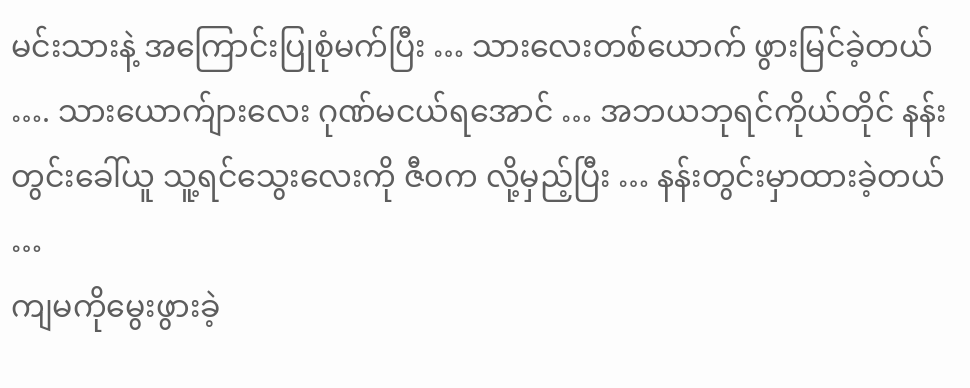မင်းသားနဲ့ အကြောင်းပြုစုံမက်ပြီး … သားလေးတစ်ယောက် ဖွားမြင်ခဲ့တယ် …. သားယောက်ျားလေး ဂုဏ်မငယ်ရအောင် … အဘယဘုရင်ကိုယ်တိုင် နန်းတွင်းခေါ်ယူ သူ့ရင်သွေးလေးကို ဇီ၀က လို့မှည့်ပြီး … နန်းတွင်းမှာထားခဲ့တယ် …
ကျမကိုမွေးဖွားခဲ့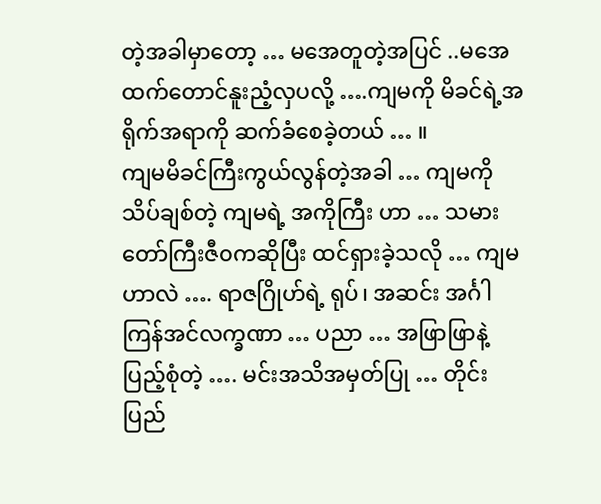တဲ့အခါမှာတော့ … မအေတူတဲ့အပြင် ..မအေထက်တောင်နူးညံ့လှပလို့ ….ကျမကို မိခင်ရဲ့အရိုက်အရာကို ဆက်ခံစေခဲ့တယ် … ။
ကျမမိခင်ကြီးကွယ်လွန်တဲ့အခါ … ကျမကိုသိပ်ချစ်တဲ့ ကျမရဲ့ အကိုကြီး ဟာ … သမားတော်ကြီးဇီ၀ကဆိုပြီး ထင်ရှားခဲ့သလို … ကျမဟာလဲ …. ရာဇဂြိုဟ်ရဲ့ ရုပ်၊ အဆင်း အင်္ဂါ ကြန်အင်လက္ခဏာ … ပညာ … အဖြာဖြာနဲ့ပြည့်စုံတဲ့ …. မင်းအသိအမှတ်ပြု … တိုင်းပြည်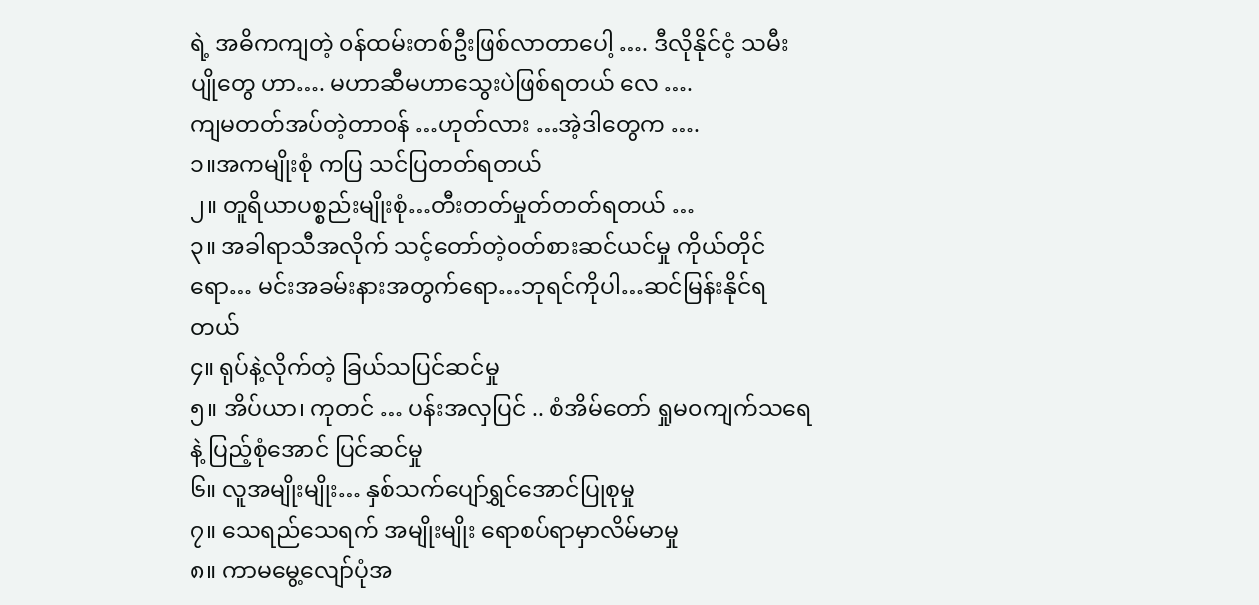ရဲ့ အဓိကကျတဲ့ ၀န်ထမ်းတစ်ဦးဖြစ်လာတာပေါ့ …. ဒီလိုနိုင်ငံ့ သမီးပျိုတွေ ဟာ…. မဟာဆီမဟာသွေးပဲဖြစ်ရတယ် လေ ….
ကျမတတ်အပ်တဲ့တာ၀န် …ဟုတ်လား …အဲ့ဒါတွေက ….
၁။အကမျိုးစုံ ကပြ သင်ပြတတ်ရတယ်
၂။ တူရိယာပစ္စည်းမျိုးစုံ…တီးတတ်မှုတ်တတ်ရတယ် …
၃။ အခါရာသီအလိုက် သင့်တော်တဲ့၀တ်စားဆင်ယင်မှု ကိုယ်တိုင်ရော… မင်းအခမ်းနားအတွက်ရော…ဘုရင်ကိုပါ…ဆင်မြန်းနိုင်ရတယ်
၄။ ရုပ်နဲ့လိုက်တဲ့ ခြယ်သပြင်ဆင်မှု
၅။ အိပ်ယာ၊ ကုတင် … ပန်းအလှပြင် .. စံအိမ်တော် ရှုမ၀ကျက်သရေနဲ့ ပြည့်စုံအောင် ပြင်ဆင်မှု
၆။ လူအမျိုးမျိုး… နှစ်သက်ပျော်ရွှင်အောင်ပြုစုမှု
၇။ သေရည်သေရက် အမျိုးမျိုး ရောစပ်ရာမှာလိမ်မာမှု
၈။ ကာမမွေ့လျော်ပုံအ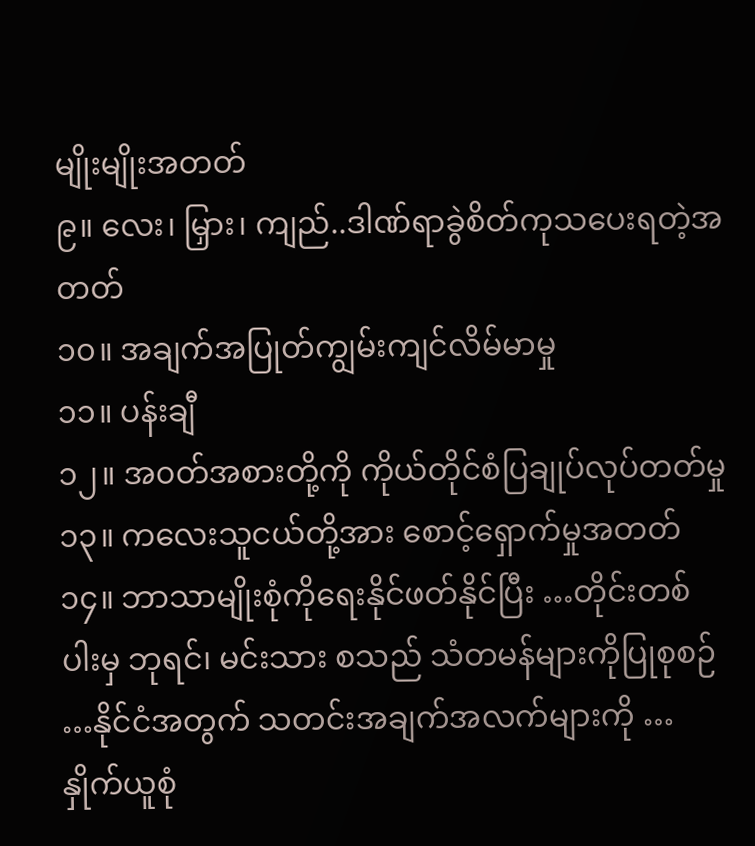မျိုးမျိုးအတတ်
၉။ လေး၊ မြှား၊ ကျည်..ဒါဏ်ရာခွဲစိတ်ကုသပေးရတဲ့အတတ်
၁၀။ အချက်အပြုတ်ကျွမ်းကျင်လိမ်မာမှု
၁၁။ ပန်းချီ
၁၂။ အ၀တ်အစားတို့ကို ကိုယ်တိုင်စံပြချုပ်လုပ်တတ်မှု
၁၃။ ကလေးသူငယ်တို့အား စောင့်ရှောက်မှုအတတ်
၁၄။ ဘာသာမျိုးစုံကိုရေးနိုင်ဖတ်နိုင်ပြီး …တိုင်းတစ်ပါးမှ ဘုရင်၊ မင်းသား စသည် သံတမန်များကိုပြုစုစဉ် …နိုင်ငံအတွက် သတင်းအချက်အလက်များကို … နှိုက်ယူစုံ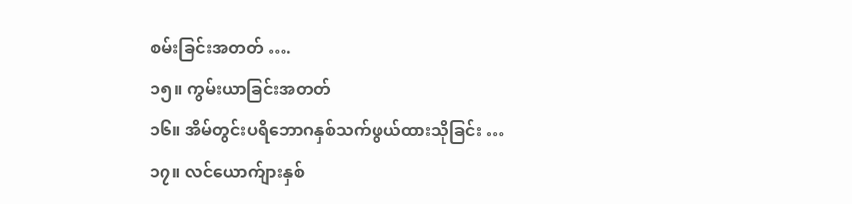စမ်းခြင်းအတတ် ….
၁၅။ ကွမ်းယာခြင်းအတတ်
၁၆။ အိမ်တွင်းပရိဘောဂနှစ်သက်ဖွယ်ထားသိုခြင်း …
၁၇။ လင်ယောက်ျားနှစ်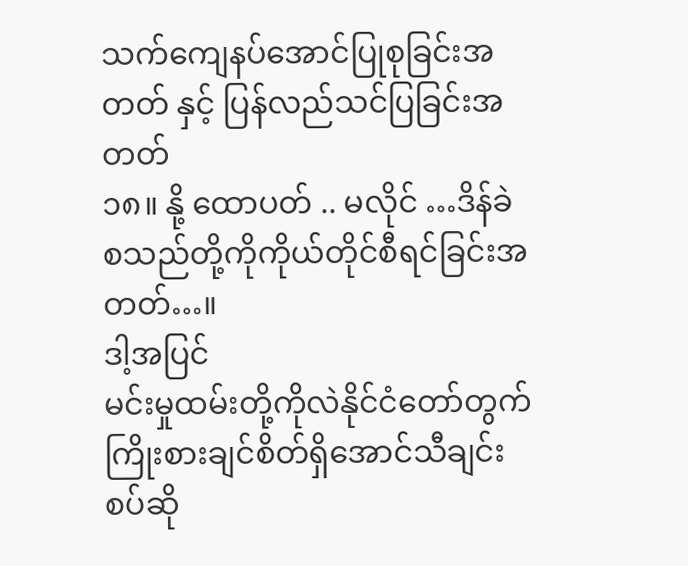သက်ကျေနပ်အောင်ပြုစုခြင်းအတတ် နှင့် ပြန်လည်သင်ပြခြင်းအတတ်
၁၈။ နို့ ထောပတ် .. မလိုင် …ဒိန်ခဲ စသည်တို့ကိုကိုယ်တိုင်စီရင်ခြင်းအတတ်…။
ဒါ့အပြင်
မင်းမှုထမ်းတို့ကိုလဲနိုင်ငံတော်တွက် ကြိုးစားချင်စိတ်ရှိအောင်သီချင်းစပ်ဆို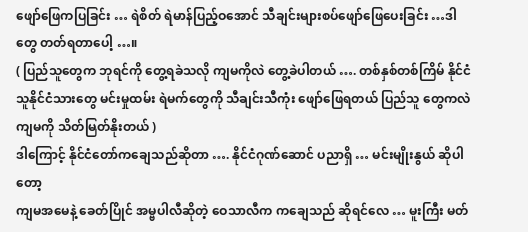ဖျော်ဖြေကပြခြင်း … ရဲစိတ် ရဲမာန်ပြည့်ဝအောင် သီချင်းများစပ်ဖျော်ဖြေပေးခြင်း …ဒါတွေ တတ်ရတာပေါ့ …။
( ပြည်သူတွေက ဘုရင်ကို တွေ့ရခဲသလို ကျမကိုလဲ တွေ့ခဲပါတယ် …. တစ်နှစ်တစ်ကြိမ် နိုင်ငံသူနိုင်ငံသားတွေ မင်းမှုထမ်း ရဲမက်တွေကို သီချင်းသီကုံး ဖျော်ဖြေရတယ် ပြည်သူ တွေကလဲကျမကို သိတ်မြတ်နိုးတယ် )
ဒါကြောင့် နိုင်ငံတော်ကချေသည်ဆိုတာ …. နိုင်ငံဂုဏ်ဆောင် ပညာရှိ … မင်းမျိုးနွယ် ဆိုပါတော့
ကျမအမေနဲ့ ခေတ်ပြိုင် အမ္ဗပါလီဆိုတဲ့ ဝေသာလီက ကချေသည် ဆိုရင်လေ … မူးကြီး မတ်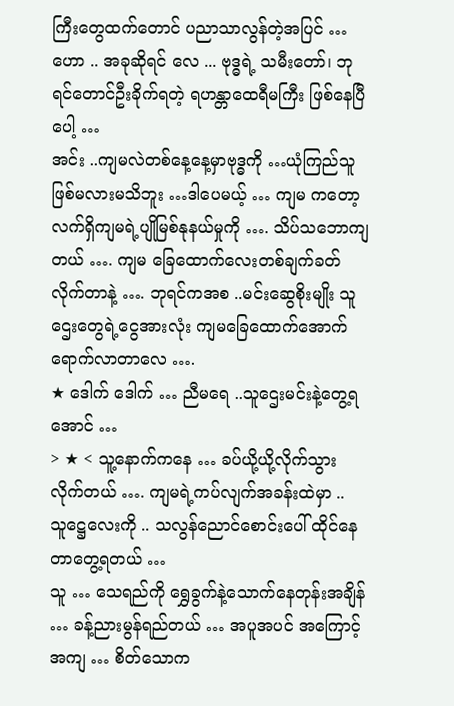ကြီးတွေထက်တောင် ပညာသာလွန်တဲ့အပြင် … ဟော .. အခုဆိုရင် လေ ... ဗုဒ္ဓရဲ့ သမီးတော်၊ ဘုရင်တောင်ဦးခိုက်ရတဲ့ ရဟန္တာထေရီမကြီး ဖြစ်နေပြီပေါ့ …
အင်း ..ကျမလဲတစ်နေ့နေ့မှာဗုဒ္ဓကို …ယုံကြည်သူဖြစ်မလားမသိဘူး …ဒါပေမယ့် … ကျမ ကတော့ လက်ရှိကျမရဲ့ပျိုမြစ်နုနယ်မှုကို …. သိပ်သဘောကျတယ် …. ကျမ ခြေထောက်လေးတစ်ချက်ခတ်လိုက်တာနဲ့ …. ဘုရင်ကအစ ..မင်းဆွေစိုးမျိုး သူဌေးတွေရဲ့ငွေအားလုံး ကျမခြေထောက်အောက်ရောက်လာတာလေ ….
★ ဒေါက် ဒေါက် … ညီမရေ ..သူဌေးမင်းနဲ့တွေ့ရအောင် …
> ★ < သူ့နောက်ကနေ … ခပ်ယို့ယို့လိုက်သွားလိုက်တယ် …. ကျမရဲ့ကပ်လျက်အခန်းထဲမှာ .. သူဋ္ဌေလေးကို .. သလွန်ညောင်စောင်းပေါ် ထိုင်နေတာတွေ့ရတယ် …
သူ … သေရည်ကို ရွှေခွက်နဲ့သောက်နေတုန်းအချိန် … ခန့်ညားမွန်ရည်တယ် … အပူအပင် အကြောင့်အကျ … စိတ်သောက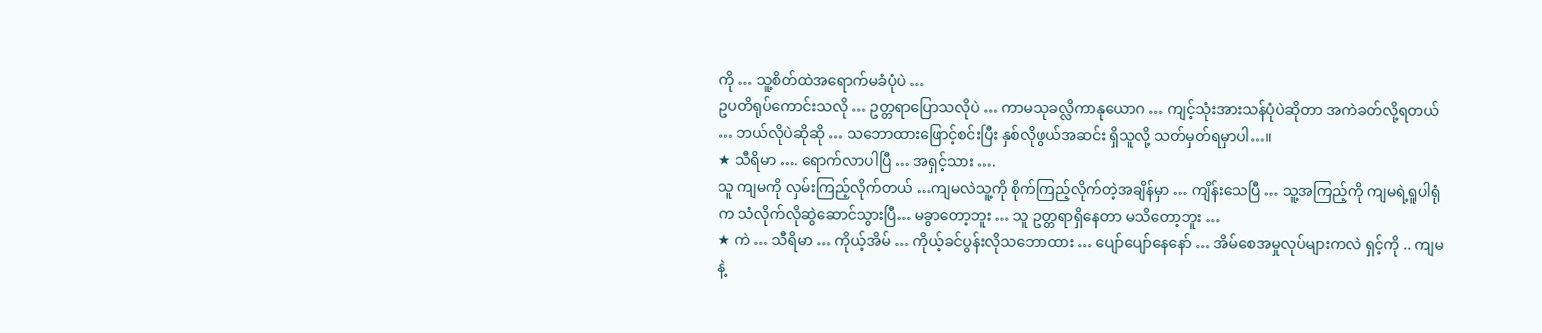ကို … သူ့စိတ်ထဲအရောက်မခံပုံပဲ …
ဥပတိရုပ်ကောင်းသလို … ဥတ္တရာပြောသလိုပဲ … ကာမသုခလ္လိကာနုယောဂ … ကျင့်သုံးအားသန်ပုံပဲဆိုတာ အကဲခတ်လို့ရတယ် … ဘယ်လိုပဲဆိုဆို … သဘောထားဖြောင့်စင်းပြီး နှစ်လိုဖွယ်အဆင်း ရှိသူလို့ သတ်မှတ်ရမှာပါ…။
★ သီရိမာ …. ရောက်လာပါပြီ … အရှင့်သား ….
သူ ကျမကို လှမ်းကြည့်လိုက်တယ် …ကျမလဲသူ့ကို စိုက်ကြည့်လိုက်တဲ့အချိန်မှာ … ကျိန်းသေပြီ … သူ့အကြည့်ကို ကျမရဲ့ရူပါရုံက သံလိုက်လိုဆွဲဆောင်သွားပြီ… မခွာတော့ဘူး … သူ ဥတ္တရာရှိနေတာ မသိတော့ဘူး …
★ ကဲ … သီရိမာ … ကိုယ့်အိမ် … ကိုယ့်ခင်ပွန်းလိုသဘောထား … ပျော်ပျော်နေနော် … အိမ်စေအမှုလုပ်များကလဲ ရှင့်ကို .. ကျမနဲ့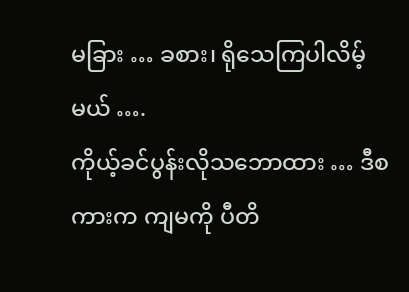မခြား … ခစား၊ ရိုသေကြပါလိမ့်မယ် ….
ကိုယ့်ခင်ပွန်းလိုသဘောထား … ဒီစကားက ကျမကို ပီတိ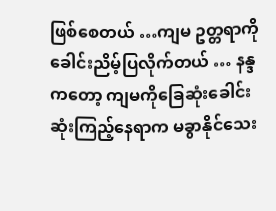ဖြစ်စေတယ် …ကျမ ဥတ္တရာကို ခေါင်းညိမ့်ပြလိုက်တယ် … နန္ဒကတော့ ကျမကိုခြေဆုံးခေါင်းဆုံးကြည့်နေရာက မခွာနိုင်သေး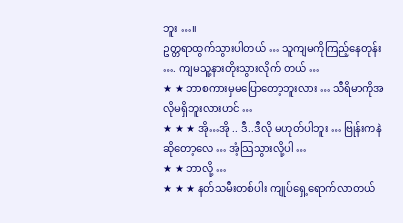ဘူး …။
ဥတ္တရာထွက်သွားပါတယ် … သူကျမကိုကြည့်နေတုန်း …. ကျမသူ့နားတိုးသွားလိုက် တယ် …
★ ★ ဘာစကားမှမပြောတော့ဘူးလား … သီရိမာကိုအလိုမရှိဘူးလားဟင် …
★ ★ ★ အို…အို .. ဒီ..ဒီလို မဟုတ်ပါဘူး … ဗြုန်းကနဲဆိုတော့လေ … အံ့သြသွားလို့ပါ …
★ ★ ဘာလို့ …
★ ★ ★ နတ်သမီးတစ်ပါး ကျုပ်ရှေ့ရောက်လာတယ်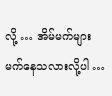လို့ … အိမ်မက်များမက်နေသလားလို့ပါ …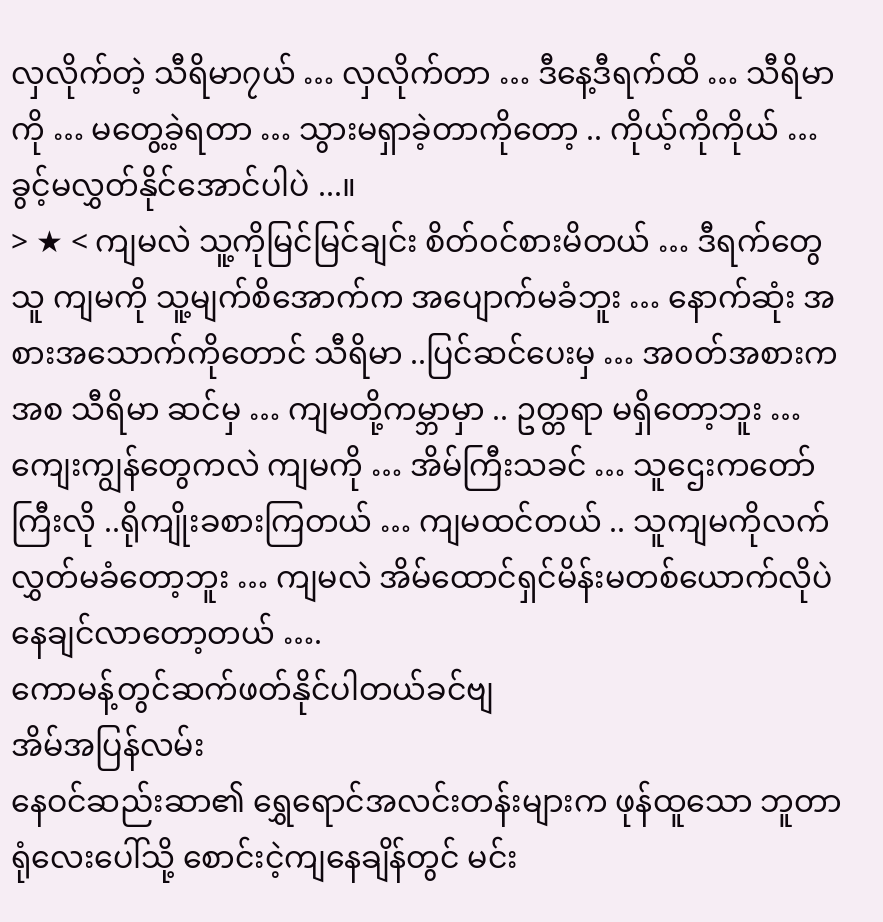လှလိုက်တဲ့ သီရိမာ၇ယ် … လှလိုက်တာ … ဒီနေ့ဒီရက်ထိ … သီရိမာကို … မတွေ့ခဲ့ရတာ … သွားမရှာခဲ့တာကိုတော့ .. ကိုယ့်ကိုကိုယ် … ခွင့်မလွှတ်နိုင်အောင်ပါပဲ ...။
> ★ < ကျမလဲ သူ့ကိုမြင်မြင်ချင်း စိတ်၀င်စားမိတယ် … ဒီရက်တွေ သူ ကျမကို သူ့မျက်စိအောက်က အပျောက်မခံဘူး … နောက်ဆုံး အစားအသောက်ကိုတောင် သီရိမာ ..ပြင်ဆင်ပေးမှ … အ၀တ်အစားကအစ သီရိမာ ဆင်မှ … ကျမတို့ကမ္ဘာမှာ .. ဥတ္တရာ မရှိတော့ဘူး … ကျေးကျွန်တွေကလဲ ကျမကို … အိမ်ကြီးသခင် … သူဌေးကတော်ကြီးလို ..ရိုကျိုးခစားကြတယ် … ကျမထင်တယ် .. သူကျမကိုလက်လွှတ်မခံတော့ဘူး … ကျမလဲ အိမ်ထောင်ရှင်မိန်းမတစ်ယောက်လိုပဲ နေချင်လာတော့တယ် ….
ကောမန့်တွင်ဆက်ဖတ်နိုင်ပါတယ်ခင်ဗျ
အိမ်အပြန်လမ်း
နေဝင်ဆည်းဆာ၏ ရွှေရောင်အလင်းတန်းများက ဖုန်ထူသော ဘူတာရုံလေးပေါ်သို့ စောင်းငဲ့ကျနေချိန်တွင် မင်း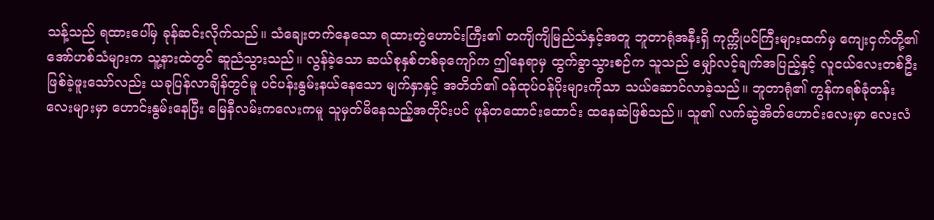သန့်သည် ရထားပေါ်မှ ခုန်ဆင်းလိုက်သည်။ သံချေးတက်နေသော ရထားတွဲဟောင်းကြီး၏ တကျိကျိမြည်သံနှင့်အတူ ဘူတာရုံအနီးရှိ ကုက္ကိုပင်ကြီးများထက်မှ ကျေးငှက်တို့၏ အော်ဟစ်သံများက သူ့နားထဲတွင် ဆူညံသွားသည်။ လွန်ခဲ့သော ဆယ်စုနှစ်တစ်ခုကျော်က ဤနေရာမှ ထွက်ခွာသွားစဉ်က သူသည် မျှော်လင့်ချက်အပြည့်နှင့် လူငယ်လေးတစ်ဦး ဖြစ်ခဲ့ဖူးသော်လည်း ယခုပြန်လာချိန်တွင်မူ ပင်ပန်းနွမ်းနယ်နေသော မျက်နှာနှင့် အတိတ်၏ ဝန်ထုပ်ဝန်ပိုးများကိုသာ သယ်ဆောင်လာခဲ့သည်။ ဘူတာရုံ၏ ကွန်ကရစ်ခုံတန်းလေးများမှာ ဟောင်းနွမ်းနေပြီး မြေနီလမ်းကလေးကမူ သူမှတ်မိနေသည့်အတိုင်းပင် ဖုန်တထောင်းထောင်း ထနေဆဲဖြစ်သည်။ သူ၏ လက်ဆွဲအိတ်ဟောင်းလေးမှာ လေးလံ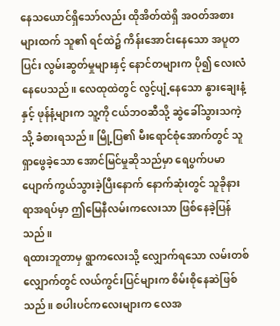နေသယောင်ရှိသော်လည်း ထိုအိတ်ထဲရှိ အဝတ်အစားများထက် သူ၏ ရင်ထဲ၌ ကိန်းအောင်းနေသော အပူတပြင်း လွမ်းဆွတ်မှုများနှင့် နောင်တများက ပို၍ လေးလံနေပေသည်။ လေထုထဲတွင် လွင့်ပျံ့နေသော နွားချေးနံ့နှင့် ဖုန်နံ့များက သူ့ကို ငယ်ဘဝဆီသို့ ဆွဲခေါ်သွားသကဲ့သို့ ခံစားရသည်။ မြို့ပြ၏ မီးရောင်စုံအောက်တွင် သူရှာဖွေခဲ့သော အောင်မြင်မှုဆိုသည်မှာ ရေပွက်ပမာ ပျောက်ကွယ်သွားခဲ့ပြီးနောက် နောက်ဆုံးတွင် သူခိုနားရာအရပ်မှာ ဤမြေနီလမ်းကလေးသာ ဖြစ်နေခဲ့ပြန်သည်။
ရထားဘူတာမှ ရွာကလေးသို့ လျှောက်ရသော လမ်းတစ်လျှောက်တွင် လယ်ကွင်းပြင်များက စိမ်းစိုနေဆဲဖြစ်သည်။ စပါးပင်ကလေးများက လေအ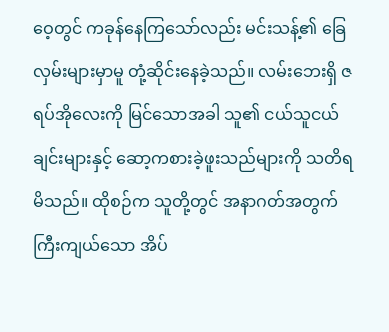ဝေ့တွင် ကခုန်နေကြသော်လည်း မင်းသန့်၏ ခြေလှမ်းများမှာမူ တုံ့ဆိုင်းနေခဲ့သည်။ လမ်းဘေးရှိ ဇရပ်အိုလေးကို မြင်သောအခါ သူ၏ ငယ်သူငယ်ချင်းများနှင့် ဆော့ကစားခဲ့ဖူးသည်များကို သတိရမိသည်။ ထိုစဉ်က သူတို့တွင် အနာဂတ်အတွက် ကြီးကျယ်သော အိပ်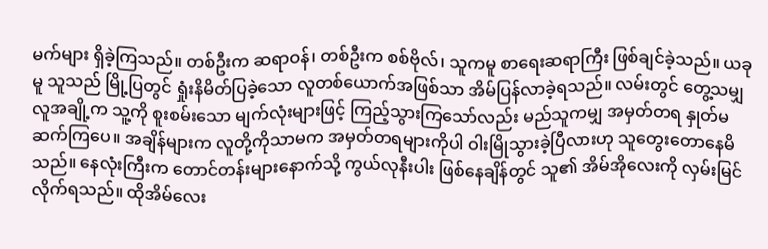မက်များ ရှိခဲ့ကြသည်။ တစ်ဦးက ဆရာဝန်၊ တစ်ဦးက စစ်ဗိုလ်၊ သူကမူ စာရေးဆရာကြီး ဖြစ်ချင်ခဲ့သည်။ ယခုမူ သူသည် မြို့ပြတွင် ရှုံးနိမိတ်ပြခဲ့သော လူတစ်ယောက်အဖြစ်သာ အိမ်ပြန်လာခဲ့ရသည်။ လမ်းတွင် တွေ့သမျှ လူအချို့က သူ့ကို စူးစမ်းသော မျက်လုံးများဖြင့် ကြည့်သွားကြသော်လည်း မည်သူကမျှ အမှတ်တရ နှုတ်မဆက်ကြပေ။ အချိန်များက လူတို့ကိုသာမက အမှတ်တရများကိုပါ ဝါးမြိုသွားခဲ့ပြီလားဟု သူတွေးတောနေမိသည်။ နေလုံးကြီးက တောင်တန်းများနောက်သို့ ကွယ်လုနီးပါး ဖြစ်နေချိန်တွင် သူ၏ အိမ်အိုလေးကို လှမ်းမြင်လိုက်ရသည်။ ထိုအိမ်လေး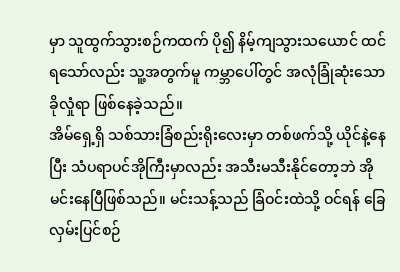မှာ သူထွက်သွားစဉ်ကထက် ပို၍ နိမ့်ကျသွားသယောင် ထင်ရသော်လည်း သူ့အတွက်မူ ကမ္ဘာပေါ်တွင် အလုံခြုံဆုံးသော ခိုလှုံရာ ဖြစ်နေခဲ့သည်။
အိမ်ရှေ့ရှိ သစ်သားခြံစည်းရိုးလေးမှာ တစ်ဖက်သို့ ယိုင်နဲ့နေပြီး သံပရာပင်အိုကြီးမှာလည်း အသီးမသီးနိုင်တော့ဘဲ အိုမင်းနေပြီဖြစ်သည်။ မင်းသန့်သည် ခြံဝင်းထဲသို့ ဝင်ရန် ခြေလှမ်းပြင်စဉ်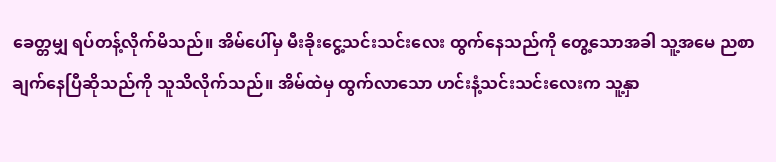ခေတ္တမျှ ရပ်တန့်လိုက်မိသည်။ အိမ်ပေါ်မှ မီးခိုးငွေ့သင်းသင်းလေး ထွက်နေသည်ကို တွေ့သောအခါ သူ့အမေ ညစာချက်နေပြီဆိုသည်ကို သူသိလိုက်သည်။ အိမ်ထဲမှ ထွက်လာသော ဟင်းနံ့သင်းသင်းလေးက သူ့နှာ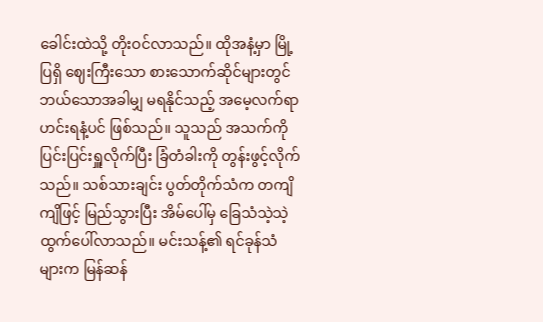ခေါင်းထဲသို့ တိုးဝင်လာသည်။ ထိုအနံ့မှာ မြို့ပြရှိ ဈေးကြီးသော စားသောက်ဆိုင်များတွင် ဘယ်သောအခါမျှ မရနိုင်သည့် အမေ့လက်ရာ ဟင်းရနံ့ပင် ဖြစ်သည်။ သူသည် အသက်ကို ပြင်းပြင်းရှူလိုက်ပြီး ခြံတံခါးကို တွန်းဖွင့်လိုက်သည်။ သစ်သားချင်း ပွတ်တိုက်သံက တကျိကျိဖြင့် မြည်သွားပြီး အိမ်ပေါ်မှ ခြေသံသဲ့သဲ့ ထွက်ပေါ်လာသည်။ မင်းသန့်၏ ရင်ခုန်သံများက မြန်ဆန်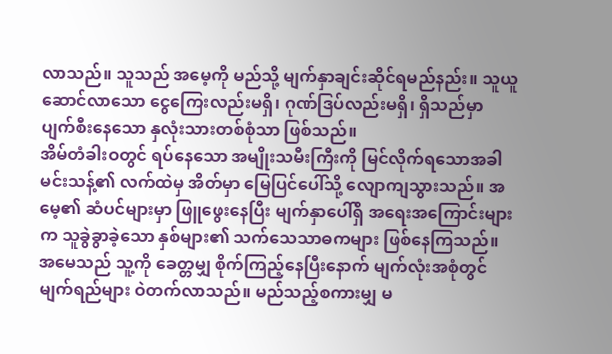လာသည်။ သူသည် အမေ့ကို မည်သို့ မျက်နှာချင်းဆိုင်ရမည်နည်း။ သူယူဆောင်လာသော ငွေကြေးလည်းမရှိ၊ ဂုဏ်ဒြပ်လည်းမရှိ၊ ရှိသည်မှာ ပျက်စီးနေသော နှလုံးသားတစ်စုံသာ ဖြစ်သည်။
အိမ်တံခါးဝတွင် ရပ်နေသော အမျိုးသမီးကြီးကို မြင်လိုက်ရသောအခါ မင်းသန့်၏ လက်ထဲမှ အိတ်မှာ မြေပြင်ပေါ်သို့ လျောကျသွားသည်။ အမေ့၏ ဆံပင်များမှာ ဖြူဖွေးနေပြီး မျက်နှာပေါ်ရှိ အရေးအကြောင်းများက သူခွဲခွာခဲ့သော နှစ်များ၏ သက်သေသာဓကများ ဖြစ်နေကြသည်။ အမေသည် သူ့ကို ခေတ္တမျှ စိုက်ကြည့်နေပြီးနောက် မျက်လုံးအစုံတွင် မျက်ရည်များ ဝဲတက်လာသည်။ မည်သည့်စကားမျှ မ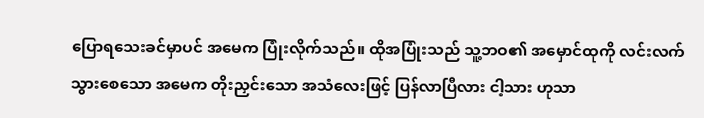ပြောရသေးခင်မှာပင် အမေက ပြုံးလိုက်သည်။ ထိုအပြုံးသည် သူ့ဘဝ၏ အမှောင်ထုကို လင်းလက်သွားစေသော အမေက တိုးညှင်းသော အသံလေးဖြင့် ပြန်လာပြီလား ငါ့သား ဟုသာ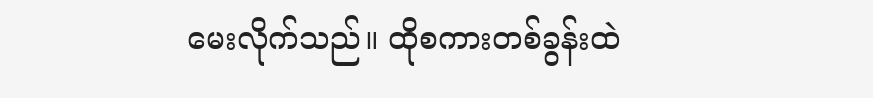မေးလိုက်သည်။ ထိုစကားတစ်ခွန်းထဲ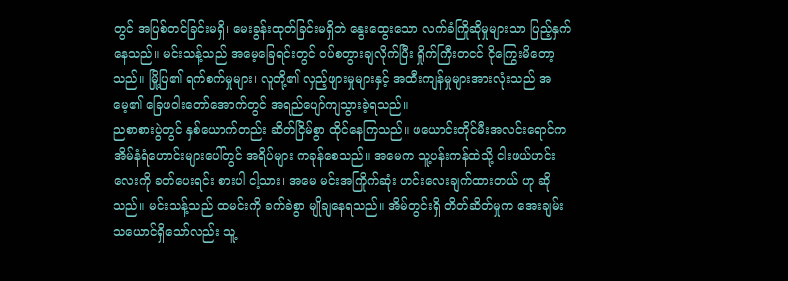တွင် အပြစ်တင်ခြင်းမရှိ၊ မေးခွန်းထုတ်ခြင်းမရှိဘဲ နွေးထွေးသော လက်ခံကြိုဆိုမှုများသာ ပြည့်နှက်နေသည်။ မင်းသန့်သည် အမေ့ခြေရင်းတွင် ဝပ်စတွားချလိုက်ပြီး ရှိုက်ကြီးတငင် ငိုကြွေးမိတော့သည်။ မြို့ပြ၏ ရက်စက်မှုများ၊ လူတို့၏ လှည့်ဖျားမှုများနှင့် အထီးကျန်မှုများအားလုံးသည် အမေ့၏ ခြေဖဝါးတော်အောက်တွင် အရည်ပျော်ကျသွားခဲ့ရသည်။
ညစာစားပွဲတွင် နှစ်ယောက်တည်း ဆိတ်ငြိမ်စွာ ထိုင်နေကြသည်။ ဖယောင်းတိုင်မီးအလင်းရောင်က အိမ်နံရံဟောင်းများပေါ်တွင် အရိပ်များ ကခုန်စေသည်။ အမေက သူ့ပန်းကန်ထဲသို့ ငါးဖယ်ဟင်းလေးကို ခတ်ပေးရင်း စားပါ ငါ့သား၊ အမေ မင်းအကြိုက်ဆုံး ဟင်းလေးချက်ထားတယ် ဟု ဆိုသည်။ မင်းသန့်သည် ထမင်းကို ခက်ခဲစွာ မျိုချနေရသည်။ အိမ်တွင်းရှိ တိတ်ဆိတ်မှုက အေးချမ်းသယောင်ရှိသော်လည်း သူ့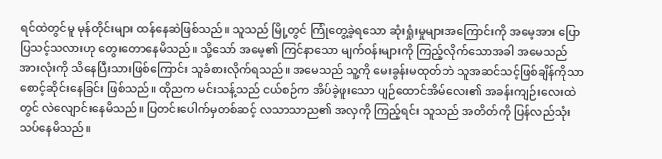ရင်ထဲတွင်မူ မုန်တိုင်းများ ထန်နေဆဲဖြစ်သည်။ သူသည် မြို့တွင် ကြုံတွေ့ခဲ့ရသော ဆုံးရှုံးမှုများအကြောင်းကို အမေ့အား ပြောပြသင့်သလားဟု တွေးတောနေမိသည်။ သို့သော် အမေ့၏ ကြင်နာသော မျက်ဝန်းများကို ကြည့်လိုက်သောအခါ အမေသည် အားလုံးကို သိနေပြီးသားဖြစ်ကြောင်း သူခံစားလိုက်ရသည်။ အမေသည် သူ့ကို မေးခွန်းမထုတ်ဘဲ သူအဆင်သင့်ဖြစ်ချိန်ကိုသာ စောင့်ဆိုင်းနေခြင်း ဖြစ်သည်။ ထိုညက မင်းသန့်သည် ငယ်စဉ်က အိပ်ခဲ့ဖူးသော ပျဉ်ထောင်အိမ်လေး၏ အခန်းကျဉ်းလေးထဲတွင် လဲလျောင်းနေမိသည်။ ပြတင်းပေါက်မှတစ်ဆင့် လသာသာည၏ အလှကို ကြည့်ရင်း သူသည် အတိတ်ကို ပြန်လည်သုံးသပ်နေမိသည်။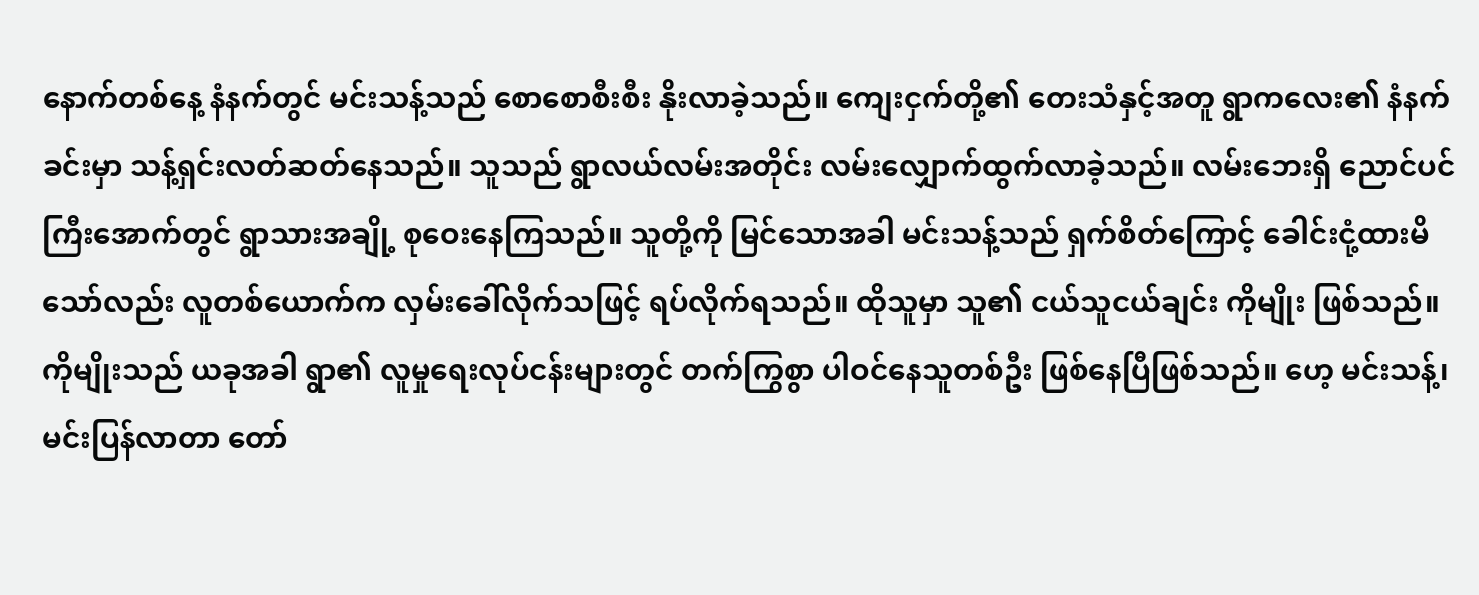နောက်တစ်နေ့ နံနက်တွင် မင်းသန့်သည် စောစောစီးစီး နိုးလာခဲ့သည်။ ကျေးငှက်တို့၏ တေးသံနှင့်အတူ ရွာကလေး၏ နံနက်ခင်းမှာ သန့်ရှင်းလတ်ဆတ်နေသည်။ သူသည် ရွာလယ်လမ်းအတိုင်း လမ်းလျှောက်ထွက်လာခဲ့သည်။ လမ်းဘေးရှိ ညောင်ပင်ကြီးအောက်တွင် ရွာသားအချို့ စုဝေးနေကြသည်။ သူတို့ကို မြင်သောအခါ မင်းသန့်သည် ရှက်စိတ်ကြောင့် ခေါင်းငုံ့ထားမိသော်လည်း လူတစ်ယောက်က လှမ်းခေါ်လိုက်သဖြင့် ရပ်လိုက်ရသည်။ ထိုသူမှာ သူ၏ ငယ်သူငယ်ချင်း ကိုမျိုး ဖြစ်သည်။ ကိုမျိုးသည် ယခုအခါ ရွာ၏ လူမှုရေးလုပ်ငန်းများတွင် တက်ကြွစွာ ပါဝင်နေသူတစ်ဦး ဖြစ်နေပြီဖြစ်သည်။ ဟေ့ မင်းသန့်၊ မင်းပြန်လာတာ တော်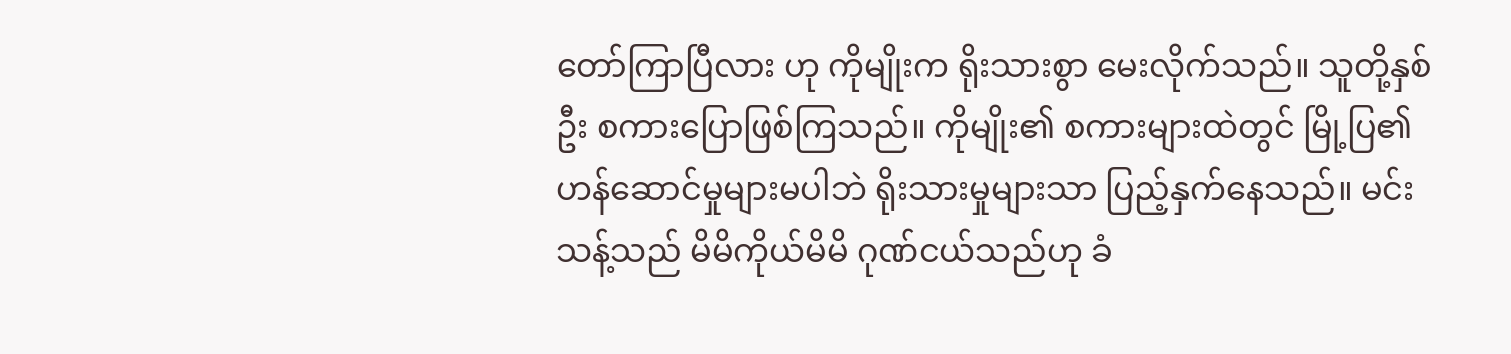တော်ကြာပြီလား ဟု ကိုမျိုးက ရိုးသားစွာ မေးလိုက်သည်။ သူတို့နှစ်ဦး စကားပြောဖြစ်ကြသည်။ ကိုမျိုး၏ စကားများထဲတွင် မြို့ပြ၏ ဟန်ဆောင်မှုများမပါဘဲ ရိုးသားမှုများသာ ပြည့်နှက်နေသည်။ မင်းသန့်သည် မိမိကိုယ်မိမိ ဂုဏ်ငယ်သည်ဟု ခံ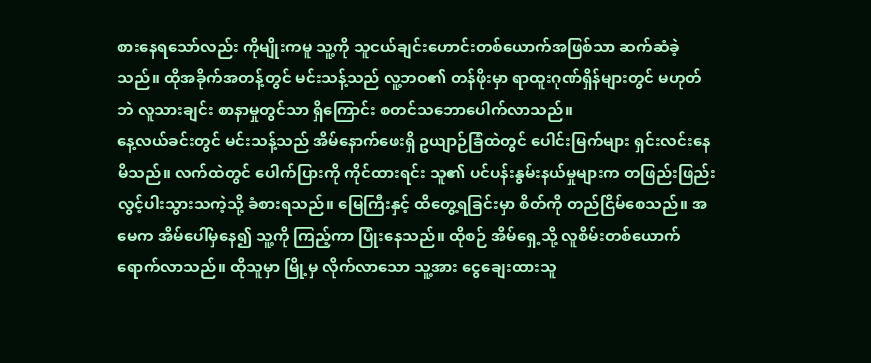စားနေရသော်လည်း ကိုမျိုးကမူ သူ့ကို သူငယ်ချင်းဟောင်းတစ်ယောက်အဖြစ်သာ ဆက်ဆံခဲ့သည်။ ထိုအခိုက်အတန့်တွင် မင်းသန့်သည် လူ့ဘဝ၏ တန်ဖိုးမှာ ရာထူးဂုဏ်ရှိန်များတွင် မဟုတ်ဘဲ လူသားချင်း စာနာမှုတွင်သာ ရှိကြောင်း စတင်သဘောပေါက်လာသည်။
နေ့လယ်ခင်းတွင် မင်းသန့်သည် အိမ်နောက်ဖေးရှိ ဥယျာဉ်ခြံထဲတွင် ပေါင်းမြက်များ ရှင်းလင်းနေမိသည်။ လက်ထဲတွင် ပေါက်ပြားကို ကိုင်ထားရင်း သူ၏ ပင်ပန်းနွမ်းနယ်မှုများက တဖြည်းဖြည်း လွင့်ပါးသွားသကဲ့သို့ ခံစားရသည်။ မြေကြီးနှင့် ထိတွေ့ရခြင်းမှာ စိတ်ကို တည်ငြိမ်စေသည်။ အမေက အိမ်ပေါ်မှနေ၍ သူ့ကို ကြည့်ကာ ပြုံးနေသည်။ ထိုစဉ် အိမ်ရှေ့သို့ လူစိမ်းတစ်ယောက် ရောက်လာသည်။ ထိုသူမှာ မြို့မှ လိုက်လာသော သူ့အား ငွေချေးထားသူ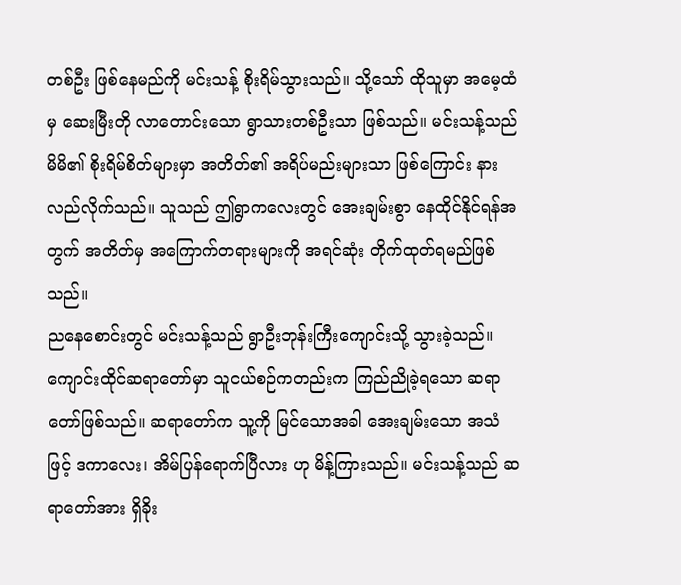တစ်ဦး ဖြစ်နေမည်ကို မင်းသန့် စိုးရိမ်သွားသည်။ သို့သော် ထိုသူမှာ အမေ့ထံမှ ဆေးမြီးတို လာတောင်းသော ရွာသားတစ်ဦးသာ ဖြစ်သည်။ မင်းသန့်သည် မိမိ၏ စိုးရိမ်စိတ်များမှာ အတိတ်၏ အရိပ်မည်းများသာ ဖြစ်ကြောင်း နားလည်လိုက်သည်။ သူသည် ဤရွာကလေးတွင် အေးချမ်းစွာ နေထိုင်နိုင်ရန်အတွက် အတိတ်မှ အကြောက်တရားများကို အရင်ဆုံး တိုက်ထုတ်ရမည်ဖြစ်သည်။
ညနေစောင်းတွင် မင်းသန့်သည် ရွာဦးဘုန်းကြီးကျောင်းသို့ သွားခဲ့သည်။ ကျောင်းထိုင်ဆရာတော်မှာ သူငယ်စဉ်ကတည်းက ကြည်ညိုခဲ့ရသော ဆရာတော်ဖြစ်သည်။ ဆရာတော်က သူ့ကို မြင်သောအခါ အေးချမ်းသော အသံဖြင့် ဒကာလေး၊ အိမ်ပြန်ရောက်ပြီလား ဟု မိန့်ကြားသည်။ မင်းသန့်သည် ဆရာတော်အား ရှိခိုး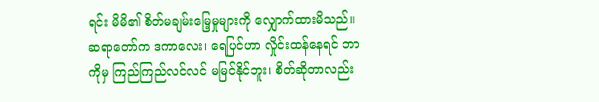ရင်း မိမိ၏ စိတ်မချမ်းမြေ့မှုများကို လျှောက်ထားမိသည်။ ဆရာတော်က ဒကာလေး၊ ရေပြင်ဟာ လှိုင်းထန်နေရင် ဘာကိုမှ ကြည်ကြည်လင်လင် မမြင်နိုင်ဘူး၊ စိတ်ဆိုတာလည်း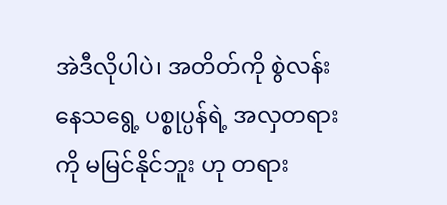အဲဒီလိုပါပဲ၊ အတိတ်ကို စွဲလန်းနေသရွေ့ ပစ္စုပ္ပန်ရဲ့ အလှတရားကို မမြင်နိုင်ဘူး ဟု တရား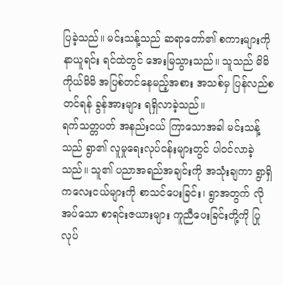ပြခဲ့သည်။ မင်းသန့်သည် ဆရာတော်၏ စကားများကို နာယူရင်း ရင်ထဲတွင် အေးမြသွားသည်။ သူသည် မိမိကိုယ်မိမိ အပြစ်တင်နေမည့်အစား အသစ်မှ ပြန်လည်စတင်ရန် ခွန်အားများ ရရှိလာခဲ့သည်။
ရက်သတ္တပတ် အနည်းငယ် ကြာသောအခါ မင်းသန့်သည် ရွာ၏ လူမှုရေးလုပ်ငန်းများတွင် ပါဝင်လာခဲ့သည်။ သူ၏ ပညာအရည်အချင်းကို အသုံးချကာ ရွာရှိ ကလေးငယ်များကို စာသင်ပေးခြင်း၊ ရွာအတွက် လိုအပ်သော စာရင်းဇယားများ ကူညီပေးခြင်းတို့ကို ပြုလုပ်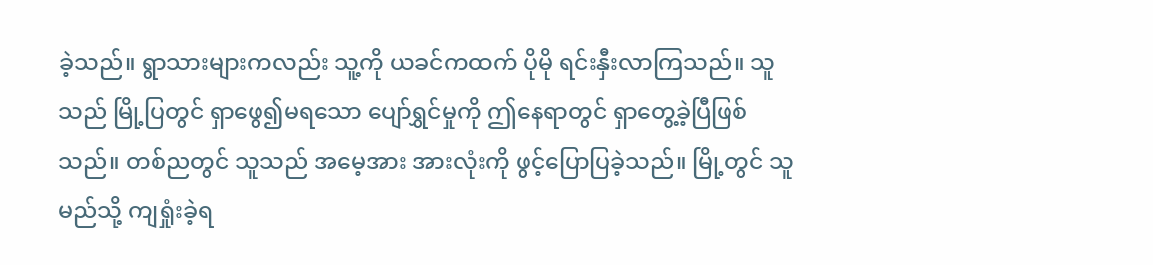ခဲ့သည်။ ရွာသားများကလည်း သူ့ကို ယခင်ကထက် ပိုမို ရင်းနှီးလာကြသည်။ သူသည် မြို့ပြတွင် ရှာဖွေ၍မရသော ပျော်ရွှင်မှုကို ဤနေရာတွင် ရှာတွေ့ခဲ့ပြီဖြစ်သည်။ တစ်ညတွင် သူသည် အမေ့အား အားလုံးကို ဖွင့်ပြောပြခဲ့သည်။ မြို့တွင် သူ မည်သို့ ကျရှုံးခဲ့ရ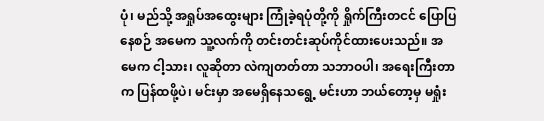ပုံ၊ မည်သို့ အရှုပ်အထွေးများ ကြုံခဲ့ရပုံတို့ကို ရှိုက်ကြီးတငင် ပြောပြနေစဉ် အမေက သူ့လက်ကို တင်းတင်းဆုပ်ကိုင်ထားပေးသည်။ အမေက ငါ့သား၊ လူဆိုတာ လဲကျတတ်တာ သဘာဝပါ၊ အရေးကြီးတာက ပြန်ထဖို့ပဲ၊ မင်းမှာ အမေရှိနေသရွေ့ မင်းဟာ ဘယ်တော့မှ မရှုံး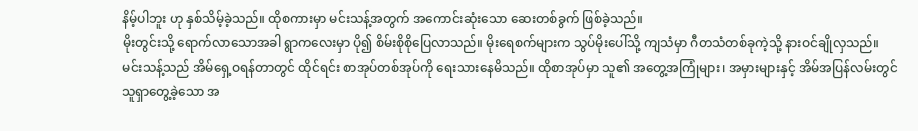နိမ့်ပါဘူး ဟု နှစ်သိမ့်ခဲ့သည်။ ထိုစကားမှာ မင်းသန့်အတွက် အကောင်းဆုံးသော ဆေးတစ်ခွက် ဖြစ်ခဲ့သည်။
မိုးတွင်းသို့ ရောက်လာသောအခါ ရွာကလေးမှာ ပို၍ စိမ်းစိုစိုပြေလာသည်။ မိုးရေစက်များက သွပ်မိုးပေါ်သို့ ကျသံမှာ ဂီတသံတစ်ခုကဲ့သို့ နားဝင်ချိုလှသည်။ မင်းသန့်သည် အိမ်ရှေ့ဝရန်တာတွင် ထိုင်ရင်း စာအုပ်တစ်အုပ်ကို ရေးသားနေမိသည်။ ထိုစာအုပ်မှာ သူ၏ အတွေ့အကြုံများ၊ အမှားများနှင့် အိမ်အပြန်လမ်းတွင် သူရှာတွေ့ခဲ့သော အ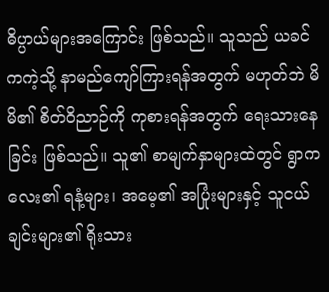ဓိပ္ပာယ်များအကြောင်း ဖြစ်သည်။ သူသည် ယခင်ကကဲ့သို့ နာမည်ကျော်ကြားရန်အတွက် မဟုတ်ဘဲ မိမိ၏ စိတ်ဝိညာဉ်ကို ကုစားရန်အတွက် ရေးသားနေခြင်း ဖြစ်သည်။ သူ၏ စာမျက်နှာများထဲတွင် ရွာကလေး၏ ရနံ့များ၊ အမေ့၏ အပြုံးများနှင့် သူငယ်ချင်းများ၏ ရိုးသား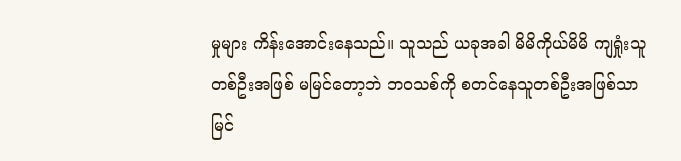မှုများ ကိန်းအောင်းနေသည်။ သူသည် ယခုအခါ မိမိကိုယ်မိမိ ကျရှုံးသူတစ်ဦးအဖြစ် မမြင်တော့ဘဲ ဘဝသစ်ကို စတင်နေသူတစ်ဦးအဖြစ်သာ မြင်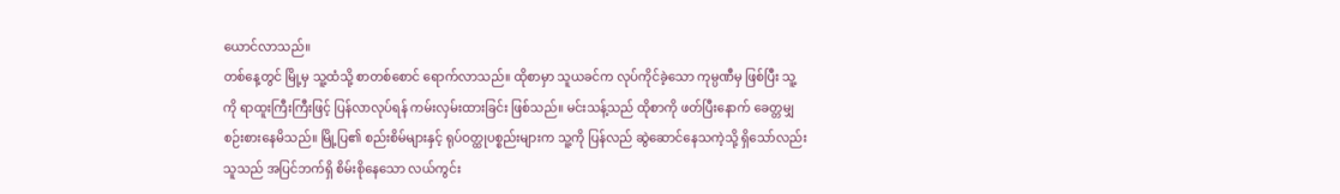ယောင်လာသည်။
တစ်နေ့တွင် မြို့မှ သူ့ထံသို့ စာတစ်စောင် ရောက်လာသည်။ ထိုစာမှာ သူယခင်က လုပ်ကိုင်ခဲ့သော ကုမ္ပဏီမှ ဖြစ်ပြီး သူ့ကို ရာထူးကြီးကြီးဖြင့် ပြန်လာလုပ်ရန် ကမ်းလှမ်းထားခြင်း ဖြစ်သည်။ မင်းသန့်သည် ထိုစာကို ဖတ်ပြီးနောက် ခေတ္တမျှ စဉ်းစားနေမိသည်။ မြို့ပြ၏ စည်းစိမ်များနှင့် ရုပ်ဝတ္ထုပစ္စည်းများက သူ့ကို ပြန်လည် ဆွဲဆောင်နေသကဲ့သို့ ရှိသော်လည်း သူသည် အပြင်ဘက်ရှိ စိမ်းစိုနေသော လယ်ကွင်း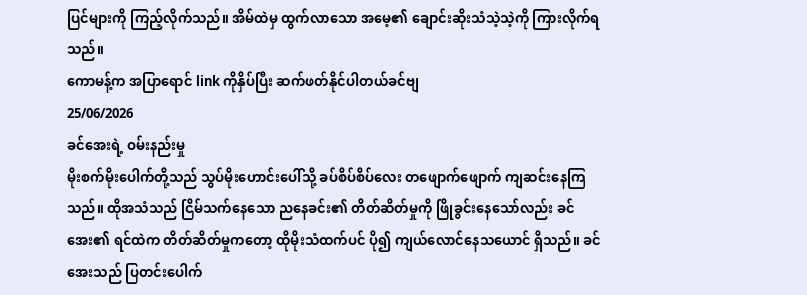ပြင်များကို ကြည့်လိုက်သည်။ အိမ်ထဲမှ ထွက်လာသော အမေ့၏ ချောင်းဆိုးသံသဲ့သဲ့ကို ကြားလိုက်ရသည်။
ကောမန့်က အပြာရောင် link ကိုနှိပ်ပြီး ဆက်ဖတ်နိုင်ပါတယ်ခင်ဗျ
25/06/2026
ခင်အေးရဲ့ ဝမ်းနည်းမှု
မိုးစက်မိုးပေါက်တို့သည် သွပ်မိုးဟောင်းပေါ်သို့ ခပ်စိပ်စိပ်လေး တဖျောက်ဖျောက် ကျဆင်းနေကြသည်။ ထိုအသံသည် ငြိမ်သက်နေသော ညနေခင်း၏ တိတ်ဆိတ်မှုကို ဖြိုခွင်းနေသော်လည်း ခင်အေး၏ ရင်ထဲက တိတ်ဆိတ်မှုကတော့ ထိုမိုးသံထက်ပင် ပို၍ ကျယ်လောင်နေသယောင် ရှိသည်။ ခင်အေးသည် ပြတင်းပေါက်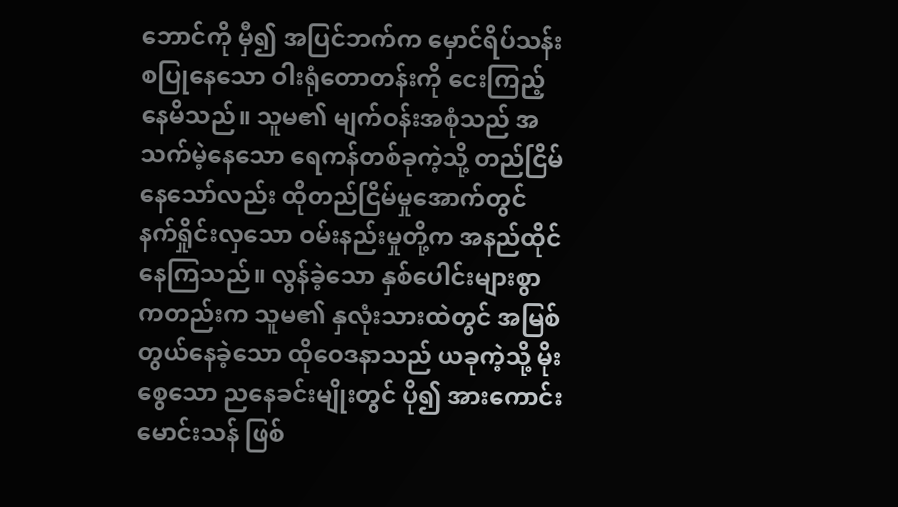ဘောင်ကို မှီ၍ အပြင်ဘက်က မှောင်ရိပ်သန်းစပြုနေသော ဝါးရုံတောတန်းကို ငေးကြည့်နေမိသည်။ သူမ၏ မျက်ဝန်းအစုံသည် အသက်မဲ့နေသော ရေကန်တစ်ခုကဲ့သို့ တည်ငြိမ်နေသော်လည်း ထိုတည်ငြိမ်မှုအောက်တွင် နက်ရှိုင်းလှသော ဝမ်းနည်းမှုတို့က အနည်ထိုင်နေကြသည်။ လွန်ခဲ့သော နှစ်ပေါင်းများစွာကတည်းက သူမ၏ နှလုံးသားထဲတွင် အမြစ်တွယ်နေခဲ့သော ထိုဝေဒနာသည် ယခုကဲ့သို့ မိုးစွေသော ညနေခင်းမျိုးတွင် ပို၍ အားကောင်းမောင်းသန် ဖြစ်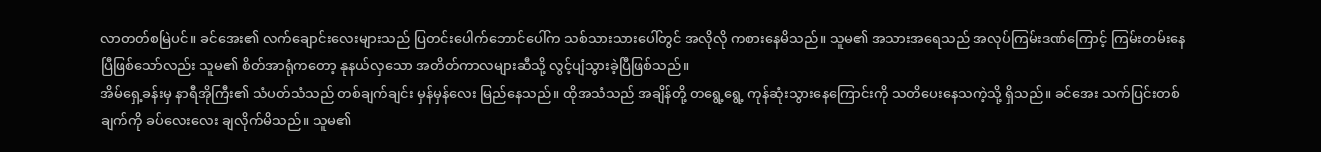လာတတ်စမြဲပင်။ ခင်အေး၏ လက်ချောင်းလေးများသည် ပြတင်းပေါက်ဘောင်ပေါ်က သစ်သားသားပေါ်တွင် အလိုလို ကစားနေမိသည်။ သူမ၏ အသားအရေသည် အလုပ်ကြမ်းဒဏ်ကြောင့် ကြမ်းတမ်းနေပြီဖြစ်သော်လည်း သူမ၏ စိတ်အာရုံကတော့ နုနယ်လှသော အတိတ်ကာလများဆီသို့ လွင့်ပျံသွားခဲ့ပြီဖြစ်သည်။
အိမ်ရှေ့ခန်းမှ နာရီအိုကြီး၏ သံပတ်သံသည် တစ်ချက်ချင်း မှန်မှန်လေး မြည်နေသည်။ ထိုအသံသည် အချိန်တို့ တရွေ့ရွေ့ ကုန်ဆုံးသွားနေကြောင်းကို သတိပေးနေသကဲ့သို့ ရှိသည်။ ခင်အေး သက်ပြင်းတစ်ချက်ကို ခပ်လေးလေး ချလိုက်မိသည်။ သူမ၏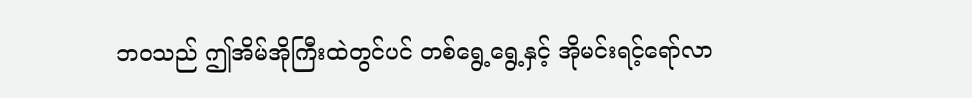ဘဝသည် ဤအိမ်အိုကြီးထဲတွင်ပင် တစ်ရွေ့ရွေ့နှင့် အိုမင်းရင့်ရော်လာ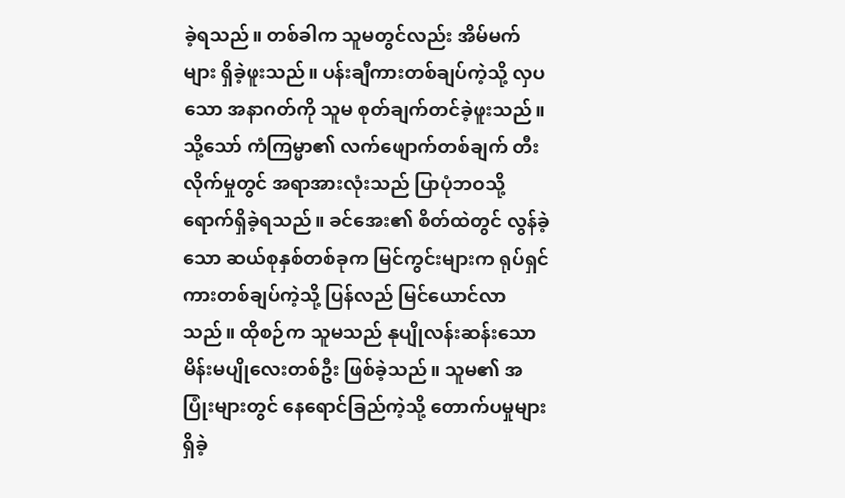ခဲ့ရသည်။ တစ်ခါက သူမတွင်လည်း အိမ်မက်များ ရှိခဲ့ဖူးသည်။ ပန်းချီကားတစ်ချပ်ကဲ့သို့ လှပသော အနာဂတ်ကို သူမ စုတ်ချက်တင်ခဲ့ဖူးသည်။ သို့သော် ကံကြမ္မာ၏ လက်ဖျောက်တစ်ချက် တီးလိုက်မှုတွင် အရာအားလုံးသည် ပြာပုံဘဝသို့ ရောက်ရှိခဲ့ရသည်။ ခင်အေး၏ စိတ်ထဲတွင် လွန်ခဲ့သော ဆယ်စုနှစ်တစ်ခုက မြင်ကွင်းများက ရုပ်ရှင်ကားတစ်ချပ်ကဲ့သို့ ပြန်လည် မြင်ယောင်လာသည်။ ထိုစဉ်က သူမသည် နုပျိုလန်းဆန်းသော မိန်းမပျိုလေးတစ်ဦး ဖြစ်ခဲ့သည်။ သူမ၏ အပြုံးများတွင် နေရောင်ခြည်ကဲ့သို့ တောက်ပမှုများ ရှိခဲ့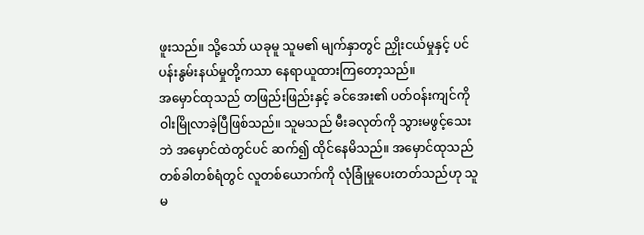ဖူးသည်။ သို့သော် ယခုမူ သူမ၏ မျက်နှာတွင် ညှိုးငယ်မှုနှင့် ပင်ပန်းနွမ်းနယ်မှုတို့ကသာ နေရာယူထားကြတော့သည်။
အမှောင်ထုသည် တဖြည်းဖြည်းနှင့် ခင်အေး၏ ပတ်ဝန်းကျင်ကို ဝါးမြိုလာခဲ့ပြီဖြစ်သည်။ သူမသည် မီးခလုတ်ကို သွားမဖွင့်သေးဘဲ အမှောင်ထဲတွင်ပင် ဆက်၍ ထိုင်နေမိသည်။ အမှောင်ထုသည် တစ်ခါတစ်ရံတွင် လူတစ်ယောက်ကို လုံခြုံမှုပေးတတ်သည်ဟု သူမ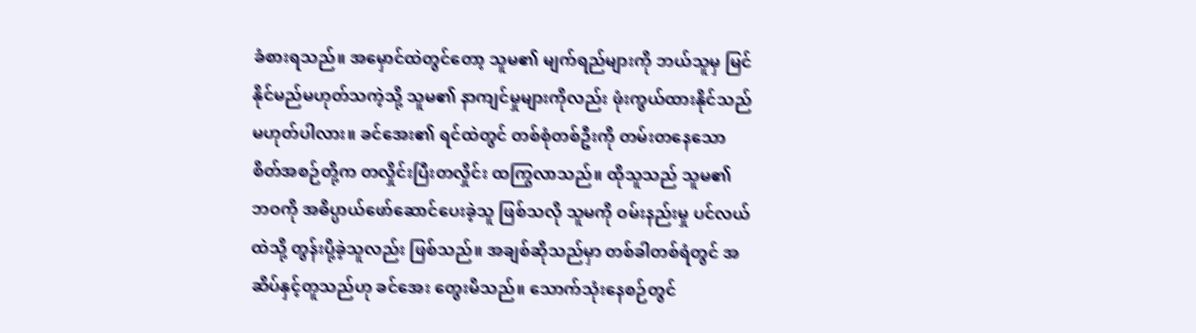ခံစားရသည်။ အမှောင်ထဲတွင်တော့ သူမ၏ မျက်ရည်များကို ဘယ်သူမှ မြင်နိုင်မည်မဟုတ်သကဲ့သို့ သူမ၏ နာကျင်မှုများကိုလည်း ဖုံးကွယ်ထားနိုင်သည်မဟုတ်ပါလား။ ခင်အေး၏ ရင်ထဲတွင် တစ်စုံတစ်ဦးကို တမ်းတနေသော စိတ်အစဉ်တို့က တလှိုင်းပြီးတလှိုင်း ထကြွလာသည်။ ထိုသူသည် သူမ၏ ဘဝကို အဓိပ္ပာယ်ဖော်ဆောင်ပေးခဲ့သူ ဖြစ်သလို သူမကို ဝမ်းနည်းမှု ပင်လယ်ထဲသို့ တွန်းပို့ခဲ့သူလည်း ဖြစ်သည်။ အချစ်ဆိုသည်မှာ တစ်ခါတစ်ရံတွင် အဆိပ်နှင့်တူသည်ဟု ခင်အေး တွေးမိသည်။ သောက်သုံးနေစဉ်တွင်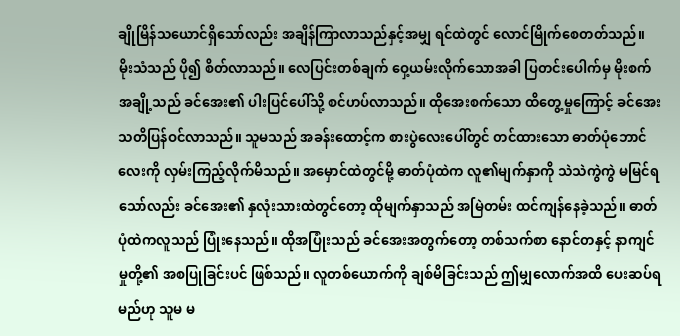ချိုမြိန်သယောင်ရှိသော်လည်း အချိန်ကြာလာသည်နှင့်အမျှ ရင်ထဲတွင် လောင်မြိုက်စေတတ်သည်။
မိုးသံသည် ပို၍ စိတ်လာသည်။ လေပြင်းတစ်ချက် ဝှေ့ယမ်းလိုက်သောအခါ ပြတင်းပေါက်မှ မိုးစက်အချို့သည် ခင်အေး၏ ပါးပြင်ပေါ်သို့ စင်ဟပ်လာသည်။ ထိုအေးစက်သော ထိတွေ့မှုကြောင့် ခင်အေး သတိပြန်ဝင်လာသည်။ သူမသည် အခန်းထောင့်က စားပွဲလေးပေါ်တွင် တင်ထားသော ဓာတ်ပုံဘောင်လေးကို လှမ်းကြည့်လိုက်မိသည်။ အမှောင်ထဲတွင်မို့ ဓာတ်ပုံထဲက လူ၏မျက်နှာကို သဲသဲကွဲကွဲ မမြင်ရသော်လည်း ခင်အေး၏ နှလုံးသားထဲတွင်တော့ ထိုမျက်နှာသည် အမြဲတမ်း ထင်ကျန်နေခဲ့သည်။ ဓာတ်ပုံထဲကလူသည် ပြုံးနေသည်။ ထိုအပြုံးသည် ခင်အေးအတွက်တော့ တစ်သက်စာ နောင်တနှင့် နာကျင်မှုတို့၏ အစပြုခြင်းပင် ဖြစ်သည်။ လူတစ်ယောက်ကို ချစ်မိခြင်းသည် ဤမျှလောက်အထိ ပေးဆပ်ရမည်ဟု သူမ မ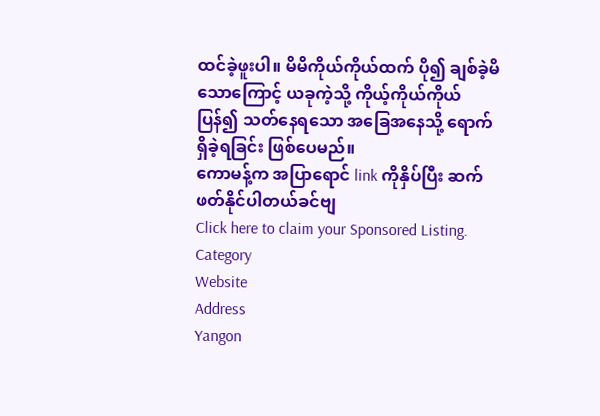ထင်ခဲ့ဖူးပါ။ မိမိကိုယ်ကိုယ်ထက် ပို၍ ချစ်ခဲ့မိသောကြောင့် ယခုကဲ့သို့ ကိုယ့်ကိုယ်ကိုယ် ပြန်၍ သတ်နေရသော အခြေအနေသို့ ရောက်ရှိခဲ့ရခြင်း ဖြစ်ပေမည်။
ကောမန့်က အပြာရောင် link ကိုနှိပ်ပြီး ဆက်ဖတ်နိုင်ပါတယ်ခင်ဗျ
Click here to claim your Sponsored Listing.
Category
Website
Address
Yangon